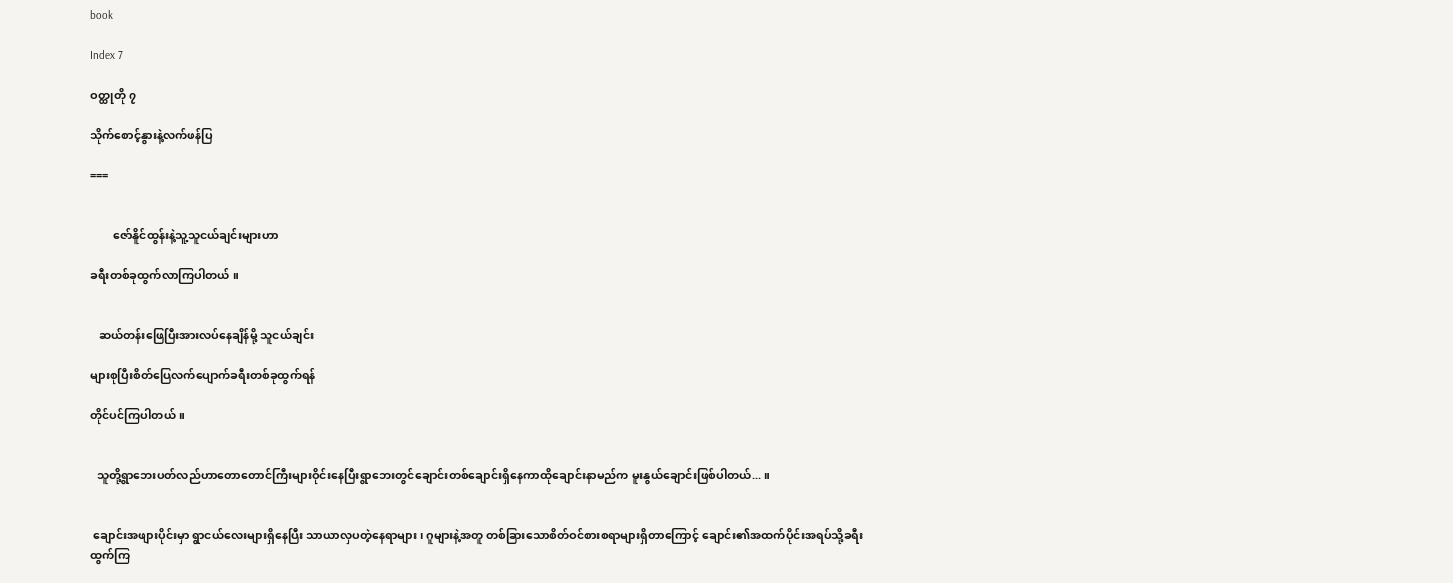book

Index 7

ဝတ္ထုတို ၇

သိုက်စောင့်နွားနဲ့လက်ဖန်ပြ

===


        ဇော်နိူင်ထွန်းနဲ့သူ့သူငယ်ချင်းများဟာ

ခရီးတစ်ခုထွက်လာကြပါတယ် ။


   ဆယ်တန်းဖြေပြီးအားလပ်နေချိန်မို့ သူငယ်ချင်း

များစုပြီးစိတ်ပြေလက်ပျောက်ခရီးတစ်ခုထွက်ရန်

တိုင်ပင်ကြပါတယ် ။


  သူတို့ရွာဘေးပတ်လည်ဟာတောတောင်ကြီးများဝိုင်းနေပြီးရွာဘေးတွင်ချောင်းတစ်ချောင်းရှိနေကာထိုချောင်းနာမည်က မူးနွယ်ချောင်းဖြစ်ပါတယ်... ။


 ချောင်းအဖျားပိုင်းမှာ ရွာငယ်လေးများရှိနေပြီး သာယာလှပတဲ့နေရာများ၊ ဂူများနဲ့အတူ တစ်ခြားသောစိတ်ဝင်စားစရာများရှိတာကြောင့် ချောင်း၏အထက်ပိုင်းအရပ်သို့ခရီးထွက်ကြ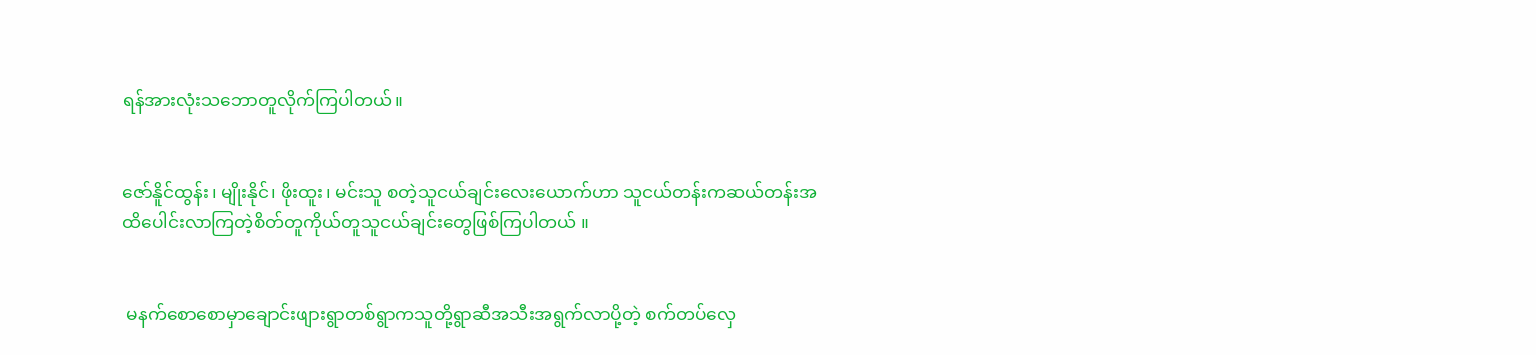ရန်အားလုံးသဘောတူလိုက်ကြပါတယ်။


ဇော်နိူင်ထွန်း၊ မျိုးနိုင်၊ ဖိုးထူး၊ မင်းသူ စတဲ့သူငယ်ချင်းလေးယောက်ဟာ သူငယ်တန်းကဆယ်တန်းအထိပေါင်းလာကြတဲ့စိတ်တူကိုယ်တူသူငယ်ချင်းတွေဖြစ်ကြပါတယ် ။


 မနက်စောစောမှာချောင်းဖျားရွာတစ်ရွာကသူတို့ရွာဆီအသီးအရွက်လာပို့တဲ့ စက်တပ်လှေ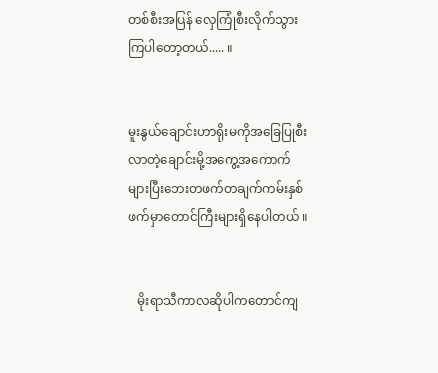တစ်စီးအပြန် လှေကြုံစီးလိုက်သွား ကြပါတော့တယ်..... ။


မူးနွယ်ချောင်းဟာရိုးမကိုအခြေပြုစီးလာတဲ့ချောင်းမို့အကွေ့အကောက်များပြီးဘေးတဖက်တချက်ကမ်းနှစ်ဖက်မှာတောင်ကြီးများရှိနေပါတယ် ။


   မိုးရာသီကာလဆိုပါကတောင်ကျ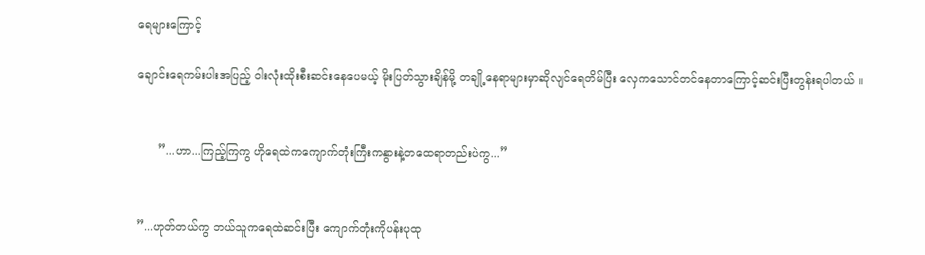ရေများကြောင့်

ချောင်းရေကမ်းပါးအပြည့် ဝါးလုံးထိုးစီးဆင်းနေပေမယ့် မိုးပြတ်သွားချိန်မို့ တချို့နေရာများမှာဆိုလျင်ရေတိမ်ပြီး လှေကသောင်တင်နေတာကြောင့်ဆင်းပြီးတွန်းရပါတယ် ။


      ”...ဟာ...ကြည့်ကြကွ ဟိုရေထဲကကျောက်တုံးကြီးကနွားနဲ့တထေရာတည်းပဲကွ...”


”...ဟုတ်တယ်ကွ ဘယ်သူကရေထဲဆင်းပြီး ကျောက်တုံးကိုပန်းပုထု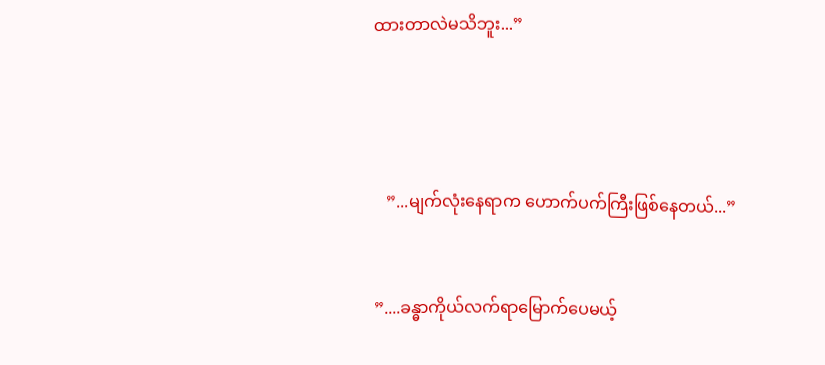ထားတာလဲမသိဘူး...”




   ”...မျက်လုံးနေရာက ဟောက်ပက်ကြီးဖြစ်နေတယ်...”


”....ခန္ဓာကိုယ်လက်ရာမြောက်ပေမယ့်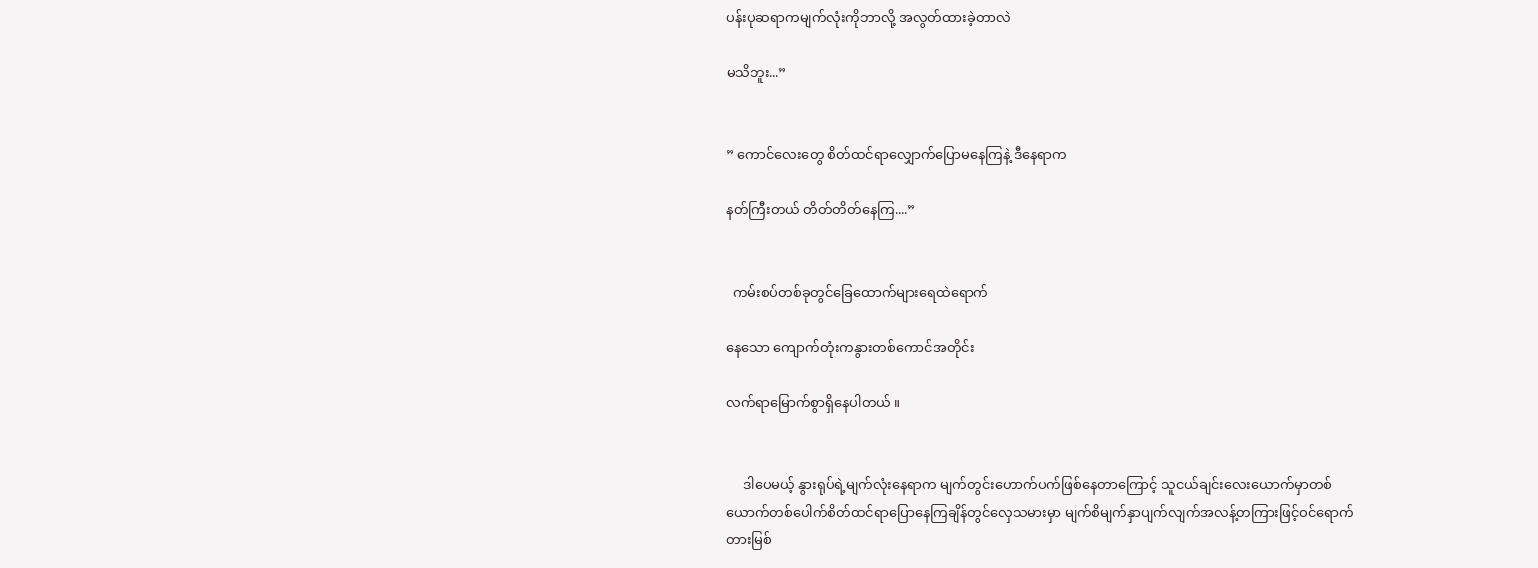ပန်းပုဆရာကမျက်လုံးကိုဘာလို့ အလွတ်ထားခဲ့တာလဲ

မသိဘူး...”


” ကောင်လေးတွေ စိတ်ထင်ရာလျှောက်ပြောမနေကြနဲ့ ဒီနေရာက

နတ်ကြီးတယ် တိတ်တိတ်နေကြ....”


  ကမ်းစပ်တစ်ခုတွင်ခြေထောက်များရေထဲရောက်

နေသော ကျောက်တုံးကနွားတစ်ကောင်အတိုင်း

လက်ရာမြောက်စွာရှိနေပါတယ် ။


     ဒါပေမယ့် နွားရုပ်ရဲ့မျက်လုံးနေရာက မျက်တွင်းဟောက်ပက်ဖြစ်နေတာကြောင့် သူငယ်ချင်းလေးယောက်မှာတစ်ယောက်တစ်ပေါက်စိတ်ထင်ရာပြောနေကြချိန်တွင်လှေသမားမှာ မျက်စိမျက်နှာပျက်လျက်အလန့်တကြားဖြင့်ဝင်ရောက်တားမြစ်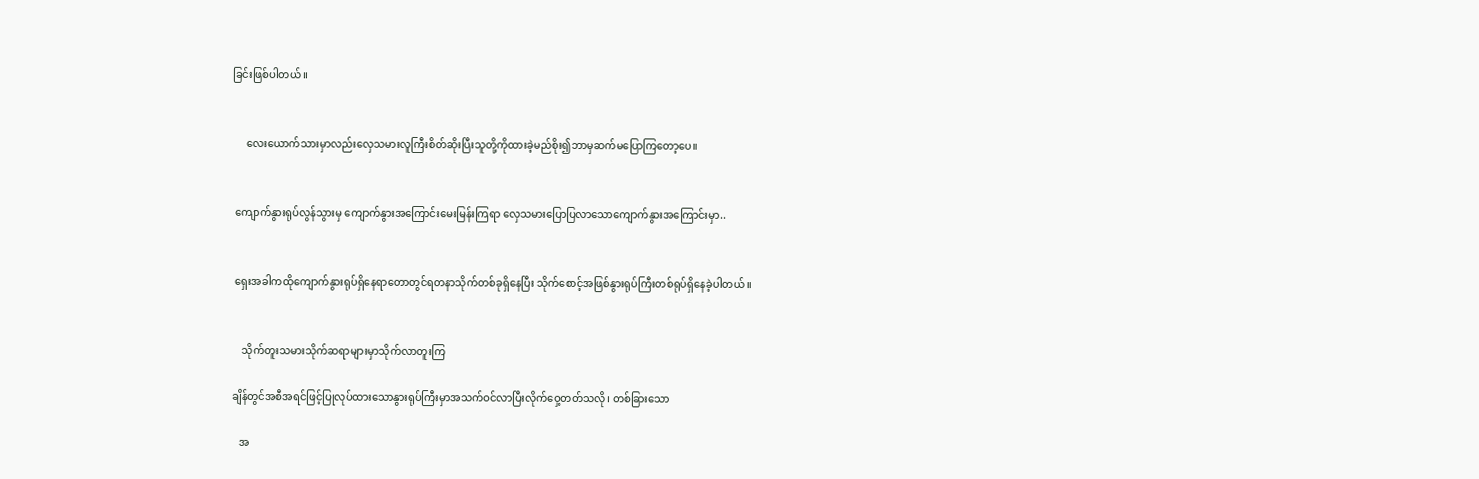ခြင်းဖြစ်ပါတယ် ။


     လေးယောက်သားမှာလည်းလှေသမားလူကြီးစိတ်ဆိုးပြီးသူတို့ကိုထားခဲ့မည်စိုး၍ဘာမှဆက်မပြောကြတော့ပေ။


 ကျောက်နွားရုပ်လွန်သွားမှ ကျောက်နွားအကြောင်းမေးမြန်းကြရာ လှေသမားပြောပြလာသောကျောက်နွားအကြောင်းမှာ..


 ရှေးအခါကထိုကျောက်နွားရုပ်ရှိနေရာတောတွင်ရတနာသိုက်တစ်ခုရှိနေပြီး သိုက်စောင့်အဖြစ်နွားရုပ်ကြီးတစ်ရုပ်ရှိနေခဲ့ပါတယ် ။


    သိုက်တူးသမားသိုက်ဆရာများမှာသိုက်လာတူးကြ

ချိန်တွင်အစီအရင်ဖြင့်ပြုလုပ်ထားသောနွားရုပ်ကြီးမှာအသက်ဝင်လာပြီးလိုက်ဝှေ့တတ်သလို၊ တစ်ခြားသော

   အ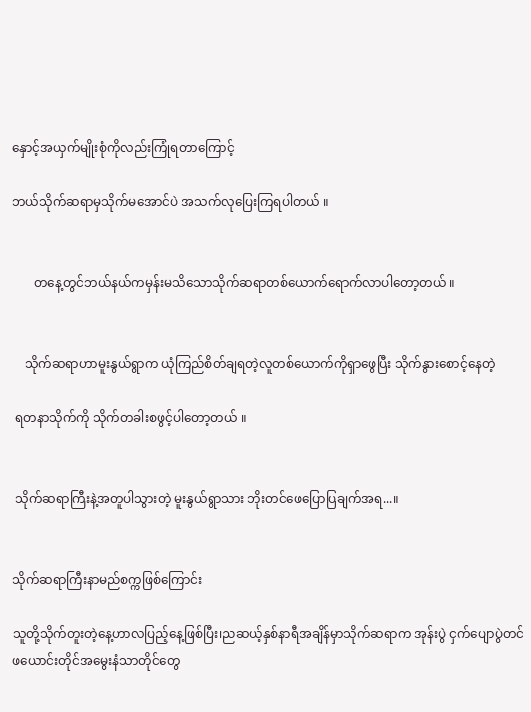နှောင့်အယှက်မျိုးစုံကိုလည်းကြုံရတာကြောင့်

ဘယ်သိုက်ဆရာမှသိုက်မအောင်ပဲ အသက်လုပြေးကြရပါတယ် ။


       တနေ့တွင်ဘယ်နယ်ကမှန်းမသိသောသိုက်ဆရာတစ်ယောက်ရောက်လာပါတော့တယ် ။


    သိုက်ဆရာဟာမူးနွယ်ရွာက ယုံကြည်စိတ်ချရတဲ့လူတစ်ယောက်ကိုရှာဖွေပြီး သိုက်နွားစောင့်နေတဲ့

 ရတနာသိုက်ကို သိုက်တခါးစဖွင့်ပါတော့တယ် ။


 သိုက်ဆရာကြီးနဲ့အတူပါသွားတဲ့ မူးနွယ်ရွာသား ဘိုးတင်ဖေပြောပြချက်အရ...။


သိုက်ဆရာကြီးနာမည်စက္ကဖြစ်ကြောင်း

သူတို့သိုက်တူးတဲ့နေ့ဟာလပြည့်နေ့ဖြစ်ပြီး၊ညဆယ့်နှစ်နာရီအချိန်မှာသိုက်ဆရာက အုန်းပွဲ ငှက်ပျောပွဲတင်ဖယောင်းတိုင်အမွေးနံသာတိုင်တွေ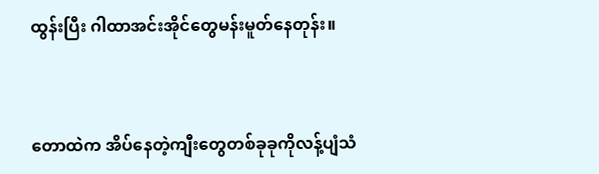ထွန်းပြီး ဂါထာအင်းအိုင်တွေမန်းမူတ်နေတုန်း။


တောထဲက အိပ်နေတဲ့ကျီးတွေတစ်ခုခုကိုလန့်ပျံသံ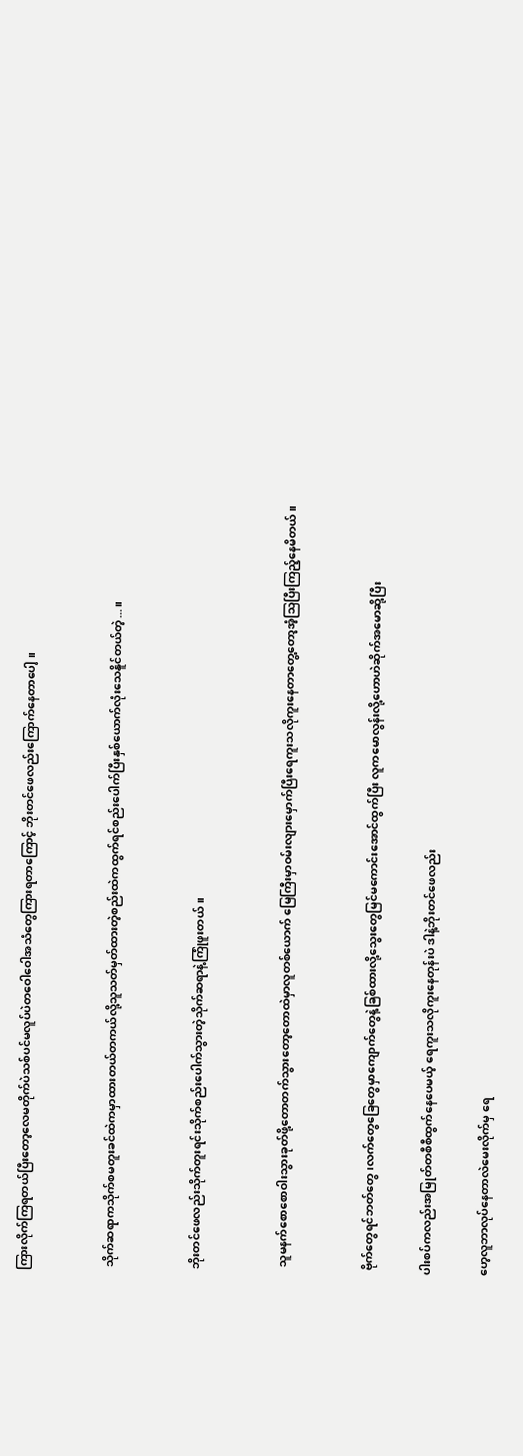ကြားလိုက်ကြရတယ်ပြီးတော့လေမတိုက်ပဲသစ်ပင်မလူပ်ပဲတဝေါဝေါအသံတွေကြားရတာကြောင့် ဘိုးတင်ဖေလည်းကြောက်နေတာပေါ့ ။


 သိုက်ဆရာကသိုက်စမတူးခင်ထဲကမှာထားတယ်တကယ်လို့သူသတ်မှတ်ထားတဲ့စည်းထဲကထွက်ရင်စည်းပေါက်ပြီးနှစ်ယောက်လုံးသေနိူင်တယ်တဲ့...။


 ဘိုးတင်ဖေလည်းသိုက်တူးရင်းသိုက်စည်းပေါက်သွားတဲ့သိုက်ဆရာနဲ့ကြုံဖူးတယ် ။


  သူမနက်စောစောဝါးသွားခုတ်ဖို့တောတက်သွားတော့တောထဲမှာလူတစ်ယောက် မြေကြီးမှာဝမ်းလျားမှောက်ပြီးရေကူးသလိုကူးနေတာတွေ့တော့အံ့သြပြီးကြည့်နေမိတယ်။


 ဗိုက်တွေရင်ဘတ်တွေ၊လက်တွေခြေတွေမှာကျောက်တွေနဲ့ခြစ်ထားလို့သွေးတွေမြင်မကောင်းအောင်ထွက်ပြီး လူကမောလွန်းလို့ဟောဟဲဆိုက်အမောဆို့ပြီး

ပါးစပ်ကလည်းအမြုတ်တစီစီထွက်နေပေမယ့် ရေကူးသလိုကူးနေတုန်းပဲ ဒါနဲ့ဘိုးတင်ဖေလည်း

ဟေ့လူဘာလုပ်နေတာလဲမေးလိုက်မှ ရေ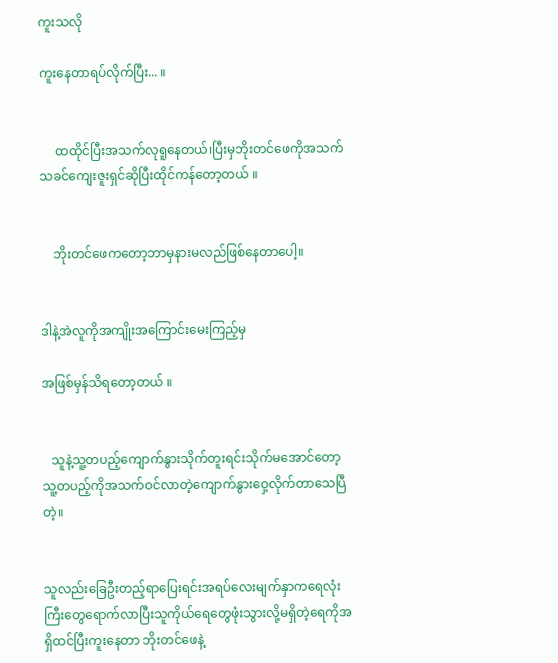ကူးသလို

ကူးနေတာရပ်လိုက်ပြီး... ။


     ထထိုင်ပြီးအသက်လုရူနေတယ်၊ပြီးမှဘိုးတင်ဖေကိုအသက်သခင်ကျေးဇူးရှင်ဆိုပြီးထိုင်ကန်တော့တယ် ။


    ဘိုးတင်ဖေကတော့ဘာမှနားမလည်ဖြစ်နေတာပေါ့။


ဒါနဲ့အဲလူကိုအကျိုးအကြောင်းမေးကြည့်မှ

အဖြစ်မှန်သိရတော့တယ် ။


   သူနဲ့သူ့တပည့်ကျောက်နွားသိုက်တူးရင်းသိုက်မအောင်တော့သူ့တပည့်ကိုအသက်ဝင်လာတဲ့ကျောက်နွားဝှေ့လိုက်တာသေပြီတဲ့။


သူလည်းခြေဦးတည့်ရာပြေးရင်းအရပ်လေးမျက်နှာကရေလုံးကြီးတွေရောက်လာပြီးသူကိုယ်ရေတွေဖုံးသွားလို့မရှိတဲ့ရေကိုအရှိထင်ပြီးကူးနေတာ ဘိုးတင်ဖေနဲ့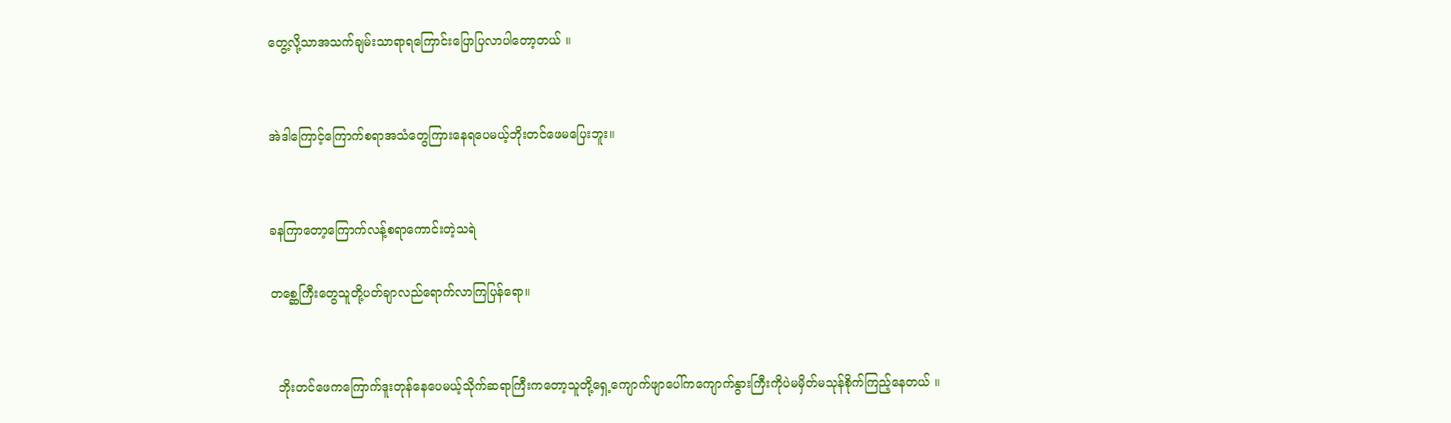တွေ့လို့သာအသက်ချမ်းသာရာရကြောင်းပြောပြလာပါတော့တယ် ။


အဲဒါကြောင့်ကြောက်စရာအသံတွေကြားနေရပေမယ့်ဘိုးတင်ဖေမပြေးဘူး။


ခနကြာတော့ကြောက်လန့်စရာကောင်းတဲ့သရဲ

တစ္ဆေကြီးတွေသူတို့ပတ်ချာလည်ရောက်လာကြပြန်ရော။


  ဘိုးတင်ဖေကကြောက်ဒူးတုန်နေပေမယ့်သိုက်ဆရာကြီးကတော့သူတို့ရှေ့ကျောက်ဖျာပေါ်ကကျောက်နွားကြီးကိုပဲမမှိတ်မသုန်စိုက်ကြည့်နေတယ် ။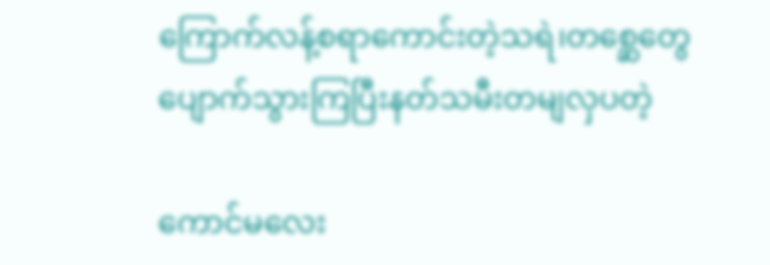ကြောက်လန့်စရာကောင်းတဲ့သရဲ၊တစ္ဆေတွေပျောက်သွားကြပြီးနတ်သမီးတမျလှပတဲ့

ကောင်မလေး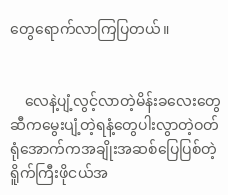တွေရောက်လာကြပြတယ်။


    လေနဲ့ပျံ့လွင့်လာတဲ့မိန်းခလေးတွေဆီကမွေးပျံ့တဲ့ရနံ့တွေပါးလွာတဲ့ဝတ်ရုံအောက်ကအချိုးအဆစ်ပြေပြစ်တဲ့ရိူက်ကြီးဖိုငယ်အ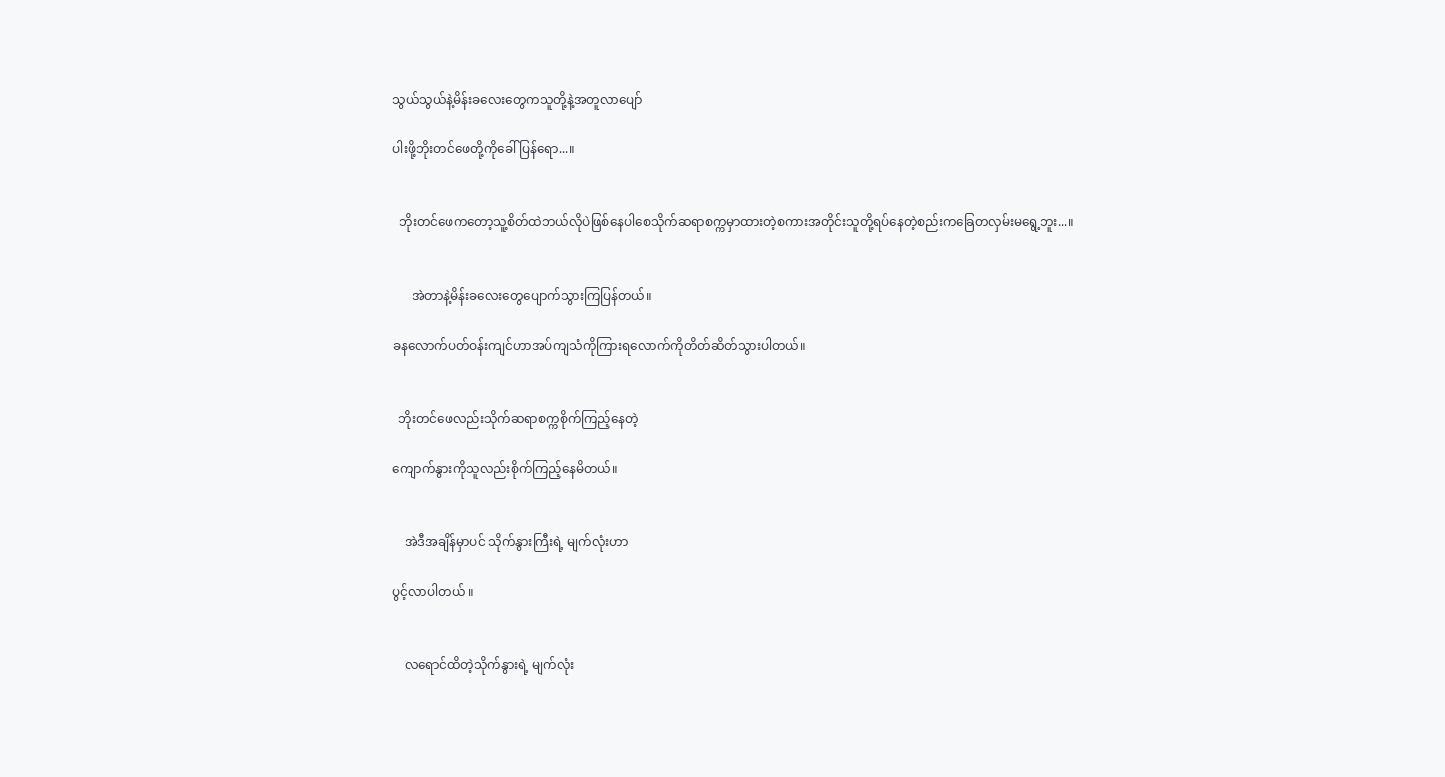သွယ်သွယ်နဲ့မိန်းခလေးတွေကသူတို့နဲ့အတူလာပျော်

ပါးဖို့ဘိုးတင်ဖေတို့ကိုခေါ်ပြန်ရော...။


  ဘိုးတင်ဖေကတော့သူ့စိတ်ထဲဘယ်လိုပဲဖြစ်နေပါစေသိုက်ဆရာစက္ကမှာထားတဲ့စကားအတိုင်းသူတို့ရပ်နေတဲ့စည်းကခြေတလှမ်းမရွေ့ဘူး...။


      အဲတာနဲ့မိန်းခလေးတွေပျောက်သွားကြပြန်တယ်။

ခနလောက်ပတ်ဝန်းကျင်ဟာအပ်ကျသံကိုကြားရလောက်ကိုတိတ်ဆိတ်သွားပါတယ်။


  ဘိုးတင်ဖေလည်းသိုက်ဆရာစက္ကစိုက်ကြည့်နေတဲ့

ကျောက်နွားကိုသူလည်းစိုက်ကြည့်နေမိတယ်။


    အဲဒီအချိန်မှာပင် သိုက်နွားကြီးရဲ့ မျက်လုံးဟာ

ပွင့်လာပါတယ် ။


    လရောင်ထိတဲ့သိုက်နွားရဲ့ မျက်လုံး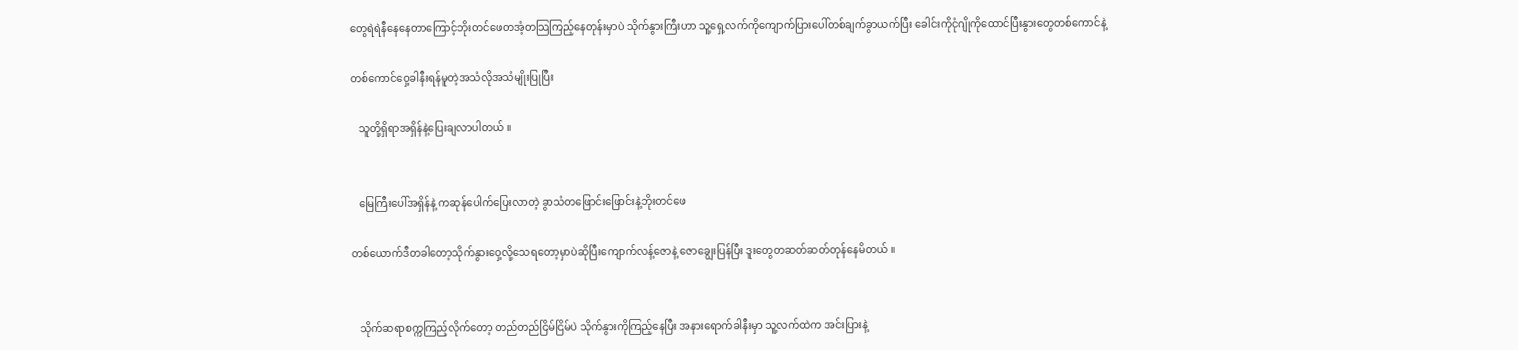တွေရဲရဲနီနေနေတာကြောင့်ဘိုးတင်ဖေတအံ့တသြကြည့်နေတုန်းမှာပဲ သိုက်နွားကြီးဟာ သူ့ရှေ့လက်ကိုကျောက်ပြားပေါ်တစ်ချက်ခွာယက်ပြီး ခေါင်းကိုငုံဂျိုကိုထောင်ပြီးနွားတွေတစ်ကောင်နဲ့

တစ်ကောင်ဝှေ့ခါနီးရန်မူတဲ့အသံလိုအသံမျိုးပြုပြီး

   သူတို့ရှိရာအရှိန်နဲ့ပြေးချလာပါတယ် ။


   မြေကြီးပေါ်အရှိန်နဲ့ ကဆုန်ပေါက်ပြေးလာတဲ့ ခွာသံတဖြောင်းဖြောင်းနဲ့ဘိုးတင်ဖေ

တစ်ယောက်ဒီတခါတော့သိုက်နွားဝှေ့လို့သေရတော့မှာပဲဆိုပြီးကျောက်လန့်ဇောနဲ့ ဇောချွေးပြန်ပြီး ဒူးတွေတဆတ်ဆတ်တုန်နေမိတယ် ။


   သိုက်ဆရာစက္ကကြည့်လိုက်တော့ တည်တည်ငြိမ်ငြိမ်ပဲ သိုက်နွားကိုကြည့်နေပြီး အနားရောက်ခါနီးမှာ သူ့လက်ထဲက အင်းပြားနဲ့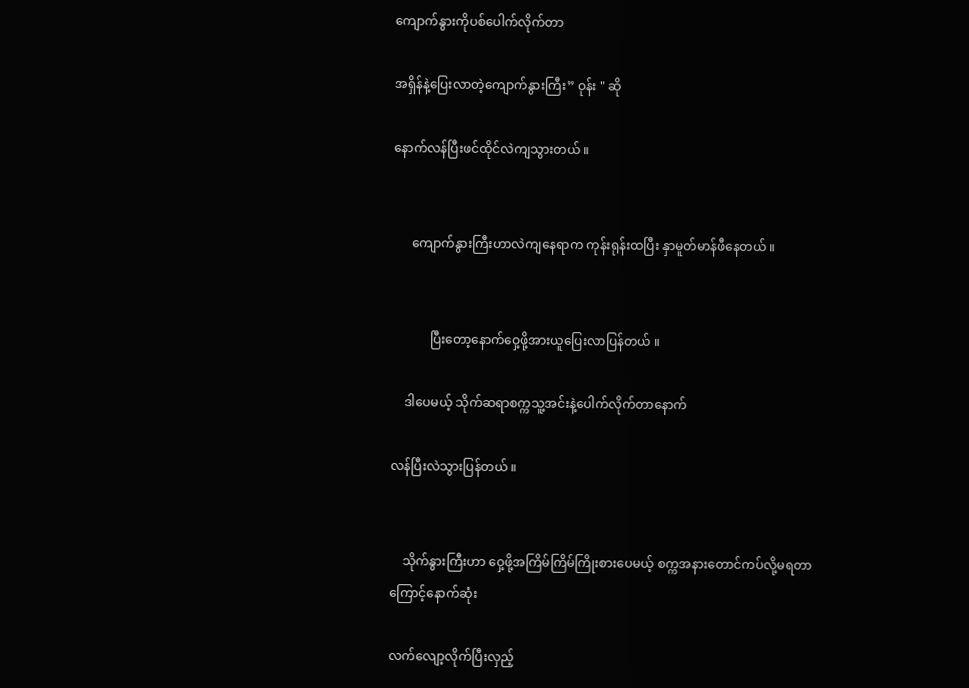ကျောက်နွားကိုပစ်ပေါက်လိုက်တာ

အရှိန်နဲ့ပြေးလာတဲ့ကျောက်နွားကြီး” ဝုန်း " ဆို

နောက်လန်ပြီးဖင်ထိုင်လဲကျသွားတယ် ။


      ကျောက်နွားကြီးဟာလဲကျနေရာက ကုန်းရုန်းထပြီး နှာမူတ်မာန်ဖီနေတယ် ။


            ပြီးတော့နောက်ဝှေ့ဖို့အားယူပြေးလာပြန်တယ် ။

    ဒါပေမယ့် သိုက်ဆရာစက္ကသူ့အင်းနဲ့ပေါက်လိုက်တာနောက်

လန်ပြီးလဲသွားပြန်တယ် ။


    သိုက်နွားကြီးဟာ ဝှေ့ဖို့အကြိမ်ကြိမ်ကြိုးစားပေမယ့် စက္ကအနားတောင်ကပ်လို့မရတာကြောင့်နောက်ဆုံး

လက်လျော့လိုက်ပြီးလှည့်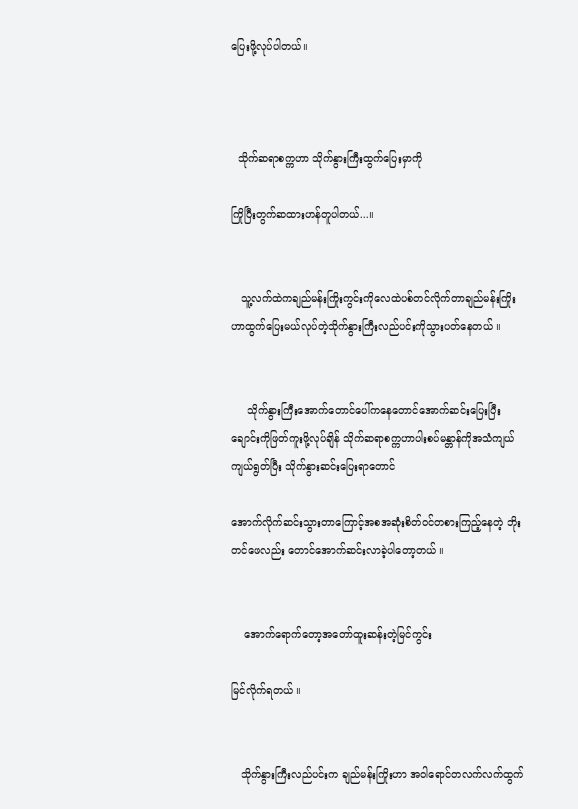ပြေးဖို့လုပ်ပါတယ်။



  သိုက်ဆရာစက္ကဟာ သိုက်နွားကြီးထွက်ပြေးမှာကို

ကြိုပြီးတွက်ဆထားဟန်တူပါတယ်...။


   သူ့လက်ထဲကချည်မန်းကြိုးကွင်းကိုလေထဲပစ်တင်လိုက်တာချည်မန်းကြိုးဟာထွက်ပြေးမယ်လုပ်တဲ့သိုက်နွားကြီးလည်ပင်းကိုသွားပတ်နေတယ် ။


     သိုက်နွားကြီးအောက်တောင်ပေါ်ကနေတောင်အောက်ဆင်းပြေးပြီးချောင်းကိုဖြတ်ကူးဖို့လုပ်ချိန် သိုက်ဆရာစက္ကဟာပါးစပ်မန္တာန်ကိုအသံကျယ်ကျယ်ရွတ်ပြီး သိုက်နွားဆင်းပြေးရာတောင်

အောက်လိုက်ဆင်းသွားတာကြောင့်အစအဆုံးစိတ်ဝင်တစားကြည့်နေတဲ့ ဘိုးတင်ဖေလည်း တောင်အောက်ဆင်းလာခဲ့ပါတော့တယ် ။


    အောက်ရောက်တော့အတော်ထူးဆန်းတဲ့မြင်ကွင်း

မြင်လိုက်ရတယ် ။


   သိုက်နွားကြီးလည်ပင်းက ချည်မန်းကြိုးဟာ အဝါရောင်တလက်လက်ထွက်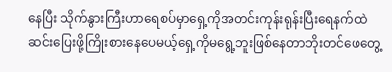နေပြီး သိုက်နွားကြီးဟာရေစပ်မှာရှေ့ကိုအတင်းကုန်းရုန်းပြီးရေနက်ထဲဆင်းပြေးဖို့ကြိုးစားနေပေမယ့်ရှေ့ကိုမရွေ့ဘူးဖြစ်နေတာဘိုးတင်ဖေတွေ့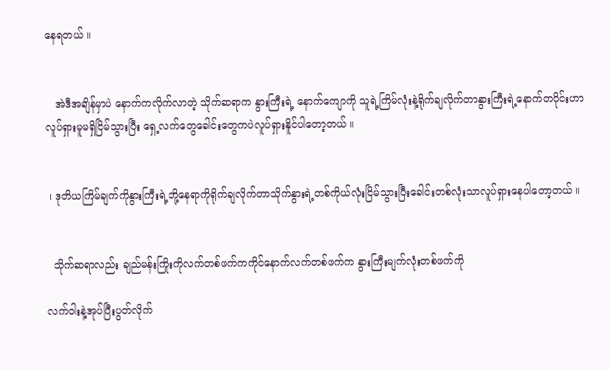နေရတယ် ။


   အဲဒီအချိန်မှာပဲ နောက်ကလိုက်လာတဲ့ သိုက်ဆရာက နွားကြီးရဲ့ နောက်ကျောကို သူရဲ့ကြိမ်လုံးနဲ့ရိုက်ချလိုက်တာနွားကြီးရဲ့နောက်တပိုင်းဟာလူပ်ရှားမူမရှိငြိမ်သွားပြီး ရှေ့လက်တွေခေါင်းတွေကပဲလူပ်ရှားနိူင်ပါတော့တယ် ။


 ၊ ဒုတိယကြိမ်ချက်ကိုနွားကြီးရဲ့ဘို့နေရာကိုရိုက်ချလိုက်တာသိုက်နွားရဲ့တစ်ကိုယ်လုံးငြိမ်သွားပြီးခေါင်းတစ်လုံးသာလူပ်ရှားနေပါတော့တယ် ။


  သိုက်ဆရာလည်း ချည်မန်းကြိုးကိုလက်တစ်ဖက်ကကိုင်နောက်လက်တစ်ဖက်က နွားကြီးမျက်လုံးတစ်ဖက်ကို

လက်ဝါးနဲ့အုပ်ပြီးပွတ်လိုက်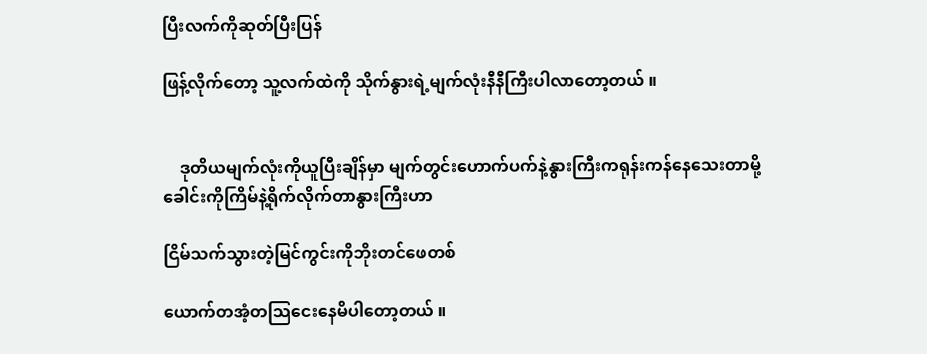ပြီးလက်ကိုဆုတ်ပြီးပြန်

ဖြန့်လိုက်တော့ သူ့လက်ထဲကို သိုက်နွားရဲ့မျက်လုံးနီနီကြီးပါလာတော့တယ် ။


    ဒုတိယမျက်လုံးကိုယူပြီးချိန်မှာ မျက်တွင်းဟောက်ပက်နဲ့နွားကြီးကရုန်းကန်နေသေးတာမို့ခေါင်းကိုကြိမ်နဲ့ရိုက်လိုက်တာနွားကြီးဟာ

ငြိမ်သက်သွားတဲ့မြင်ကွင်းကိုဘိုးတင်ဖေတစ်

ယောက်တအံ့တသြငေးနေမိပါတော့တယ် ။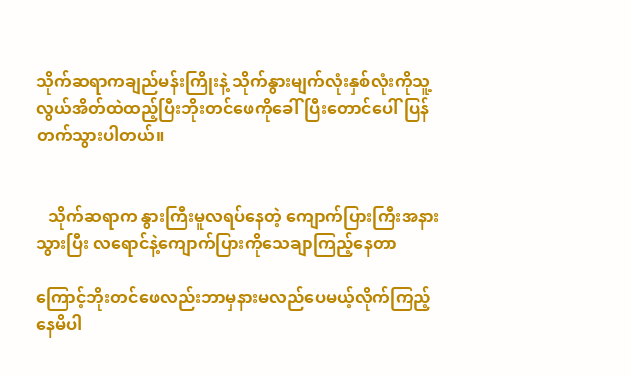သိုက်ဆရာကချည်မန်းကြိုးနဲ့ သိုက်နွားမျက်လုံးနှစ်လုံးကိုသူ့လွယ်အိတ်ထဲထည့်ပြီးဘိုးတင်ဖေကိုခေါ်ပြီးတောင်ပေါ်ပြန်တက်သွားပါတယ်။


   သိုက်ဆရာက နွားကြီးမူလရပ်နေတဲ့ ကျောက်ပြားကြီးအနားသွားပြီး လရောင်နဲ့ကျောက်ပြားကိုသေချာကြည့်နေတာ

ကြောင့်ဘိုးတင်ဖေလည်းဘာမှနားမလည်ပေမယ့်လိုက်ကြည့်နေမိပါ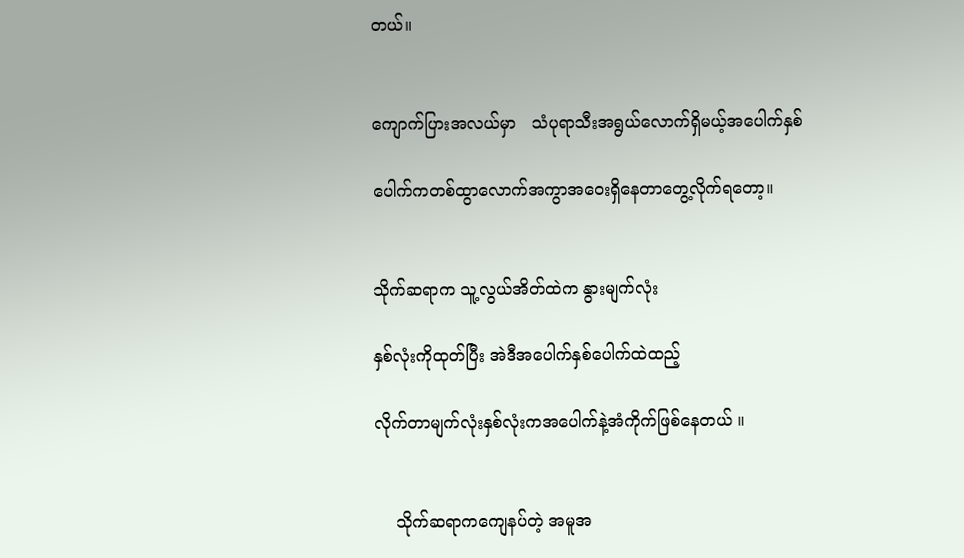တယ်။


ကျောက်ပြားအလယ်မှာ   သံပုရာသီးအရွယ်လောက်ရှိမယ့်အပေါက်နှစ်

ပေါက်ကတစ်ထွာလောက်အကွာအဝေးရှိနေတာတွေ့လိုက်ရတော့။


သိုက်ဆရာက သူ့လွယ်အိတ်ထဲက နွားမျက်လုံး

နှစ်လုံးကိုထုတ်ပြီး အဲဒီအပေါက်နှစ်ပေါက်ထဲထည့်

လိုက်တာမျက်လုံးနှစ်လုံးကအပေါက်နဲ့အံကိုက်ဖြစ်နေတယ် ။


    သိုက်ဆရာကကျေနပ်တဲ့ အမူအ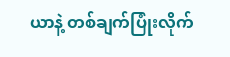ယာနဲ့ တစ်ချက်ပြုံးလိုက်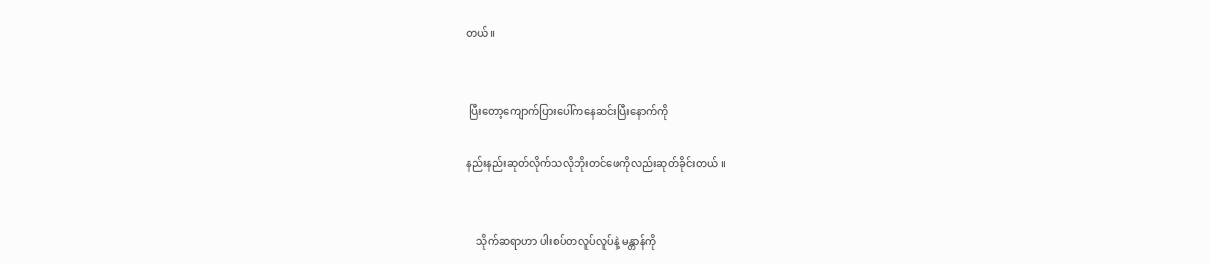တယ်။


 ပြီးတော့ကျောက်ပြားပေါ်ကနေဆင်းပြီးနောက်ကို

နည်းနည်းဆုတ်လိုက်သလိုဘိုးတင်ဖေကိုလည်းဆုတ်ခိုင်းတယ် ။


    သိုက်ဆရာဟာ ပါးစပ်တလူပ်လူပ်နဲ့ မန္တာန်ကို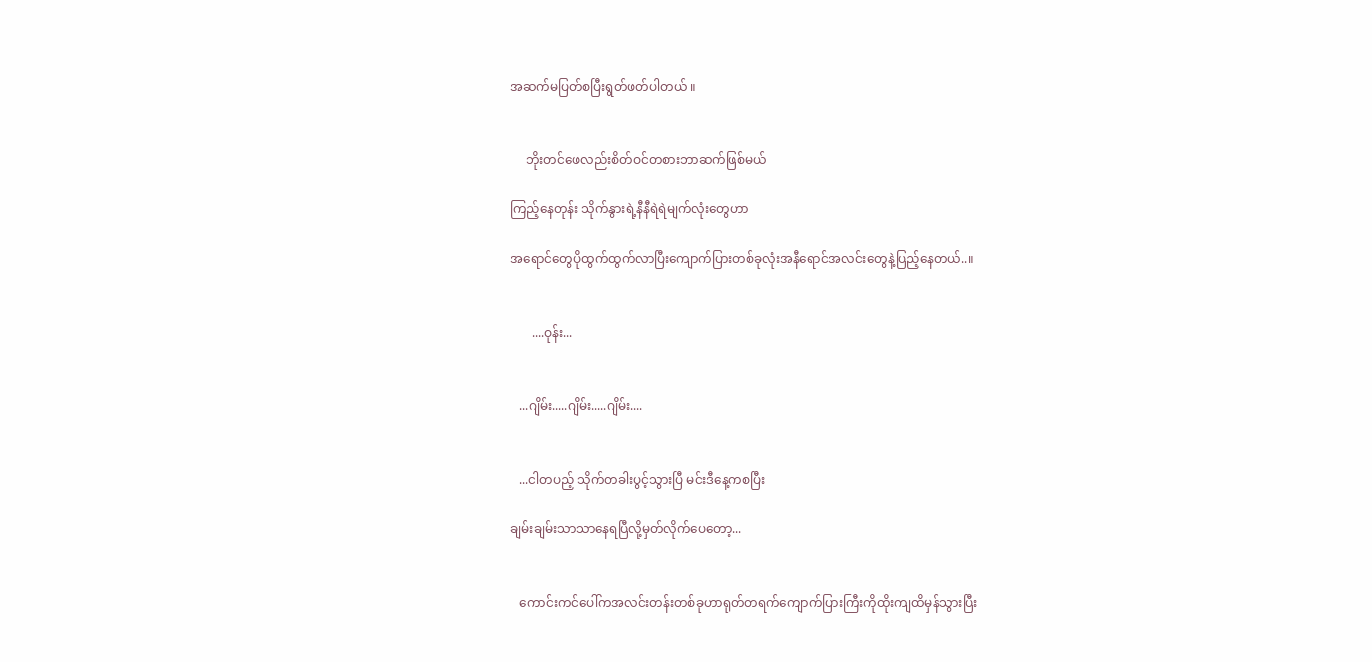အဆက်မပြတ်စပြီးရွတ်ဖတ်ပါတယ် ။


     ဘိုးတင်ဖေလည်းစိတ်ဝင်တစားဘာဆက်ဖြစ်မယ်

ကြည့်နေတုန်း သိုက်နွားရဲ့နီနီရဲရဲမျက်လုံးတွေဟာ

အရောင်တွေပိုထွက်ထွက်လာပြီးကျောက်ပြားတစ်ခုလုံးအနီရောင်အလင်းတွေနဲ့ပြည့်နေတယ်..။


       ....ဝုန်း...


   ...ဂျိမ်း.....ဂျိမ်း.....ဂျိမ်း....


   ...ငါတပည့် သိုက်တခါးပွင့်သွားပြီ မင်းဒီနေ့ကစပြီး

ချမ်းချမ်းသာသာနေရပြီလို့မှတ်လိုက်ပေတော့...


   ကောင်းကင်ပေါ်ကအလင်းတန်းတစ်ခုဟာရုတ်တရက်ကျောက်ပြားကြီးကိုထိုးကျထိမှန်သွားပြီး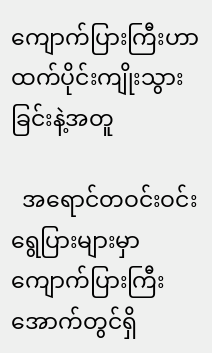ကျောက်ပြားကြီးဟာထက်ပိုင်းကျိုးသွားခြင်းနဲ့အတူ

  အရောင်တဝင်းဝင်းရွေပြားများမှာ ကျောက်ပြားကြီးအောက်တွင်ရှိ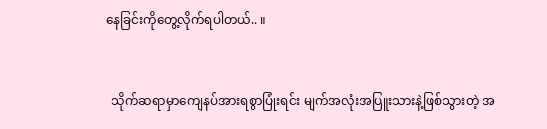နေခြင်းကိုတွေ့လိုက်ရပါတယ်.. ။


  သိုက်ဆရာမှာကျေနပ်အားရစွာပြုံးရင်း မျက်အလုံးအပြူးသားနဲ့ဖြစ်သွားတဲ့ အ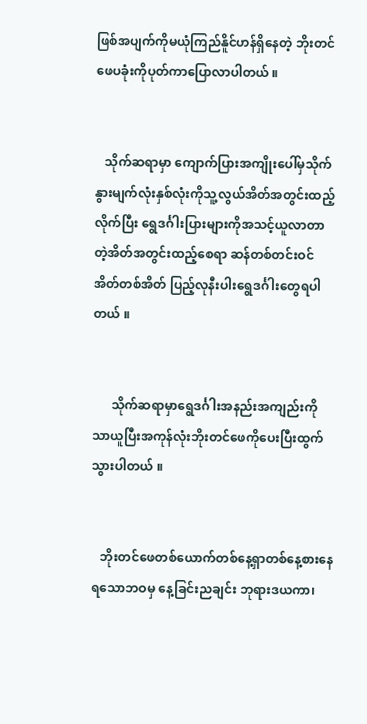ဖြစ်အပျက်ကိုမယုံကြည်နိူင်ဟန်ရှိနေတဲ့ ဘိုးတင်ဖေပခုံးကိုပုတ်ကာပြောလာပါတယ် ။


   သိုက်ဆရာမှာ ကျောက်ပြားအကျိုးပေါ်မှသိုက်နွားမျက်လုံးနှစ်လုံးကိုသူ့လွယ်အိတ်အတွင်းထည့်လိုက်ပြီး ရွေဒင်္ဂါးပြားများကိုအသင့်ယူလာတာတဲ့အိတ်အတွင်းထည့်စေရာ ဆန်တစ်တင်းဝင်အိတ်တစ်အိတ် ပြည့်လုနီးပါးရွေဒင်္ဂါးတွေရပါတယ် ။


      သိုက်ဆရာမှာရွေဒင်္ဂါးအနည်းအကျည်းကိုသာယူပြီးအကုန်လုံးဘိုးတင်ဖေကိုပေးပြီးထွက်သွားပါတယ် ။


   ဘိုးတင်ဖေတစ်ယောက်တစ်နေ့ရှာတစ်နေ့စားနေရသောဘဝမှ နေ့ခြင်းညချင်း ဘုရားဒယကာ၊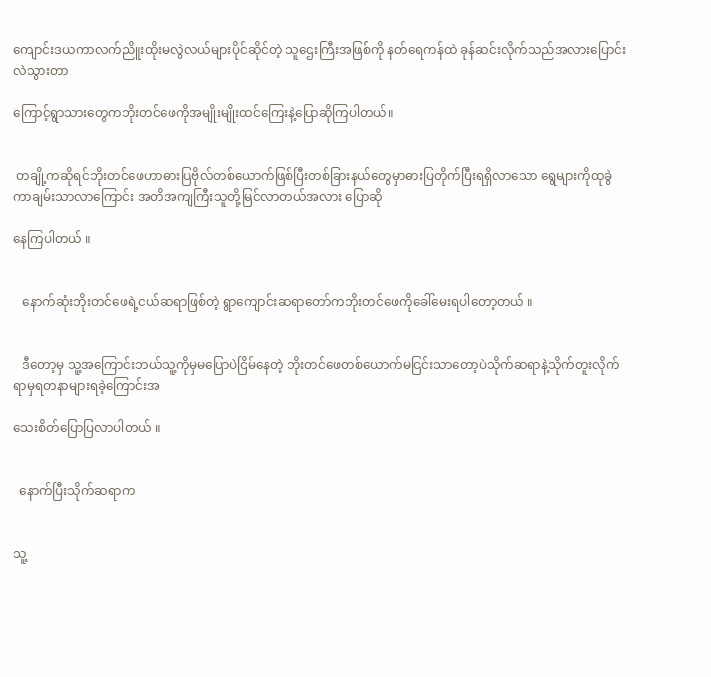ကျောင်းဒယကာလက်ညိူးထိုးမလွဲလယ်များပိုင်ဆိုင်တဲ့ သူဌေးကြီးအဖြစ်ကို နတ်ရေကန်ထဲ ခုန်ဆင်းလိုက်သည်အလားပြောင်းလဲသွားတာ

ကြောင့်ရွာသားတွေကဘိုးတင်ဖေကိုအမျိုးမျိုးထင်ကြေးနဲ့ပြောဆိုကြပါတယ်။


 တချို့ကဆိုရင်ဘိုးတင်ဖေဟာဓားပြဗိုလ်တစ်ယောက်ဖြစ်ပြီးတစ်ခြားနယ်တွေမှာဓားပြတိုက်ပြီးရရှိလာသော ရွေများကိုထုခွဲကာချမ်းသာလာကြောင်း အတိအကျကြီးသူတို့မြင်လာတယ်အလား ပြောဆို

နေကြပါတယ် ။


   နောက်ဆုံးဘိုးတင်ဖေရဲ့ငယ်ဆရာဖြစ်တဲ့ ရွာကျောင်းဆရာတော်ကဘိုးတင်ဖေကိုခေါ်မေးရပါတော့တယ် ။


   ဒီတော့မှ သူ့အကြောင်းဘယ်သူ့ကိုမှမပြောပဲငြိမ်နေတဲ့ ဘိုးတင်ဖေတစ်ယောက်မငြင်းသာတော့ပဲသိုက်ဆရာနဲ့သိုက်တူးလိုက်ရာမှရတနာများရခဲ့ကြောင်းအ

သေးစိတ်ပြောပြလာပါတယ် ။


  နောက်ပြီးသိုက်ဆရာက


သူ့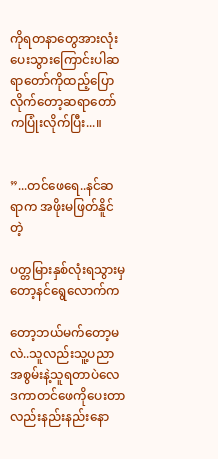ကိုရတနာတွေအားလုံးပေးသွားကြောင်းပါဆရာတော်ကိုထည့်ပြောလိုက်တော့ဆရာတော်ကပြုံးလိုက်ပြီး...။


”...တင်ဖေရေ..နင်ဆရာက အဖိုးမဖြတ်နိူင်တဲ့

ပတ္တမြားနှစ်လုံးရသွားမှတော့နင်ရွေလောက်က

တော့ဘယ်မက်တော့မလဲ..သူလည်းသူ့ပညာအစွမ်းနဲ့သူရတာပဲလေဒကာတင်ဖေကိုပေးတာလည်းနည်းနည်းနော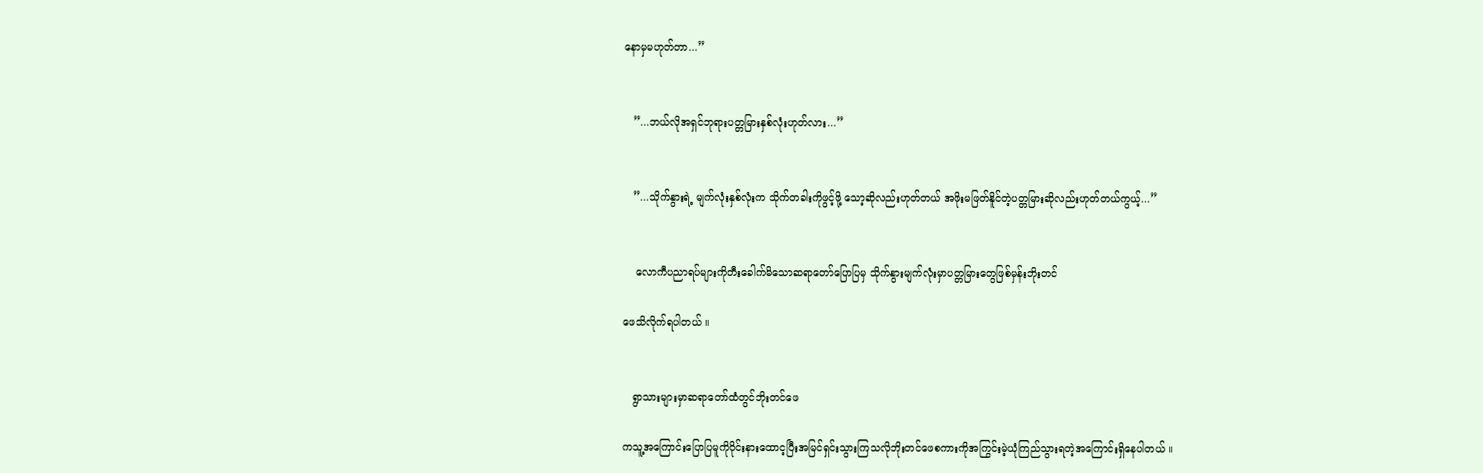နောမှမဟုတ်တာ...”


   ”...ဘယ်လိုအရှင်ဘုရားပတ္တမြားနှစ်လုံးဟုတ်လား...”


   ”...သိုက်နွားရဲ့ မျက်လုံးနှစ်လုံးက သိုက်တခါးကိုဖွင့်ဖို့ သော့ဆိုလည်းဟုတ်တယ် အဖိုးမဖြတ်နိူင်တဲ့ပတ္တမြားဆိုလည်းဟုတ်တယ်ကွယ့်...”


    လောကီပညာရပ်များကိုတီးခေါက်မိသောဆရာတော်ပြောပြမှ သိုက်နွားမျက်လုံးမှာပတ္တမြားတွေဖြစ်မှန်းဘိုးတင်

ဖေသိလိုက်ရပါတယ် ။


   ရွာသားများမှာဆရာတော်ထံတွင်ဘိုးတင်ဖေ

ကသူ့အကြောင်းပြောပြမူကိုဝိုင်းနားထောင့ပြီးအမြင်ရှင်းသွားကြသလိုဘိုးတင်ဖေစကားကိုအကြွင်းမဲ့ယုံကြည်သွားရတဲ့အကြောင်းရှိနေပါတယ် ။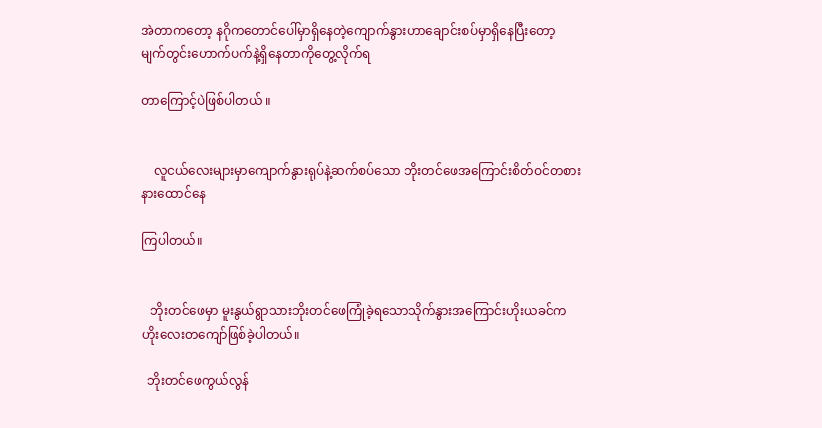အဲတာကတော့ နဂိုကတောင်ပေါ်မှာရှိနေတဲ့ကျောက်နွားဟာချောင်းစပ်မှာရှိနေပြီးတော့ မျက်တွင်းဟောက်ပက်နဲ့ရှိနေတာကိုတွေ့လိုက်ရ

တာကြောင့်ပဲဖြစ်ပါတယ် ။


    လူငယ်လေးများမှာကျောက်နွားရုပ်နဲ့ဆက်စပ်သော ဘိုးတင်ဖေအကြောင်းစိတ်ဝင်တစားနားထောင်နေ

ကြပါတယ်။


   ဘိုးတင်ဖေမှာ မူးနွယ်ရွာသားဘိုးတင်ဖေကြုံခဲ့ရသောသိုက်နွားအကြောင်းဟိုးယခင်ကဟိုးလေးတကျော်ဖြစ်ခဲ့ပါတယ်။

  ဘိုးတင်ဖေကွယ်လွန်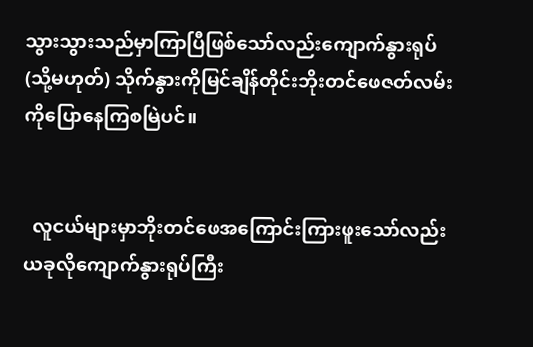သွားသွားသည်မှာကြာပြီဖြစ်သော်လည်းကျောက်နွားရုပ်(သို့မဟုတ်) သိုက်နွားကိုမြင်ချိန်တိုင်းဘိုးတင်ဖေဇတ်လမ်းကိုပြောနေကြစမြဲပင်။


  လူငယ်များမှာဘိုးတင်ဖေအကြောင်းကြားဖူးသော်လည်းယခုလိုကျောက်နွားရုပ်ကြီး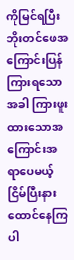ကိုမြင်ရပြီးဘိုးတင်ဖေအကြောင်းပြန်ကြားရသောအခါ ကြားဖူးထားသောအကြောင်းအရာပေမယ့် ငြိမ်ပြီးနားထောင်နေကြပါ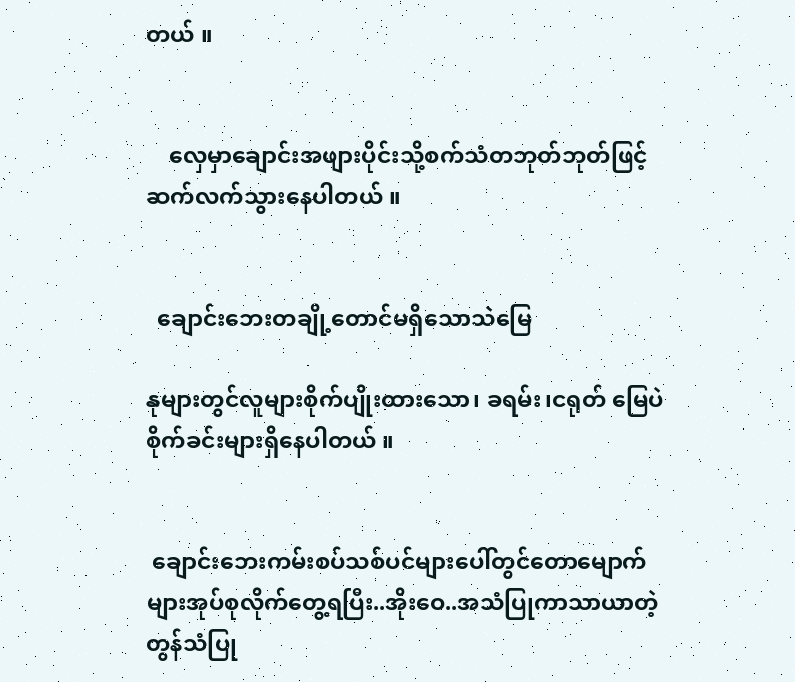တယ် ။


    လှေမှာချောင်းအဖျားပိုင်းသို့စက်သံတဘုတ်ဘုတ်ဖြင့်ဆက်လက်သွားနေပါတယ် ။


  ချောင်းဘေးတချို့တောင်မရှိသောသဲမြေ

နုများတွင်လူများစိုက်ပျိုးထားသော၊ ခရမ်း၊ငရုတ် မြေပဲစိုက်ခင်းများရှိနေပါတယ် ။


 ချောင်းဘေးကမ်းစပ်သစ်ပင်များပေါ်တွင်တောမျောက်များအုပ်စုလိုက်တွေ့ရပြီး..အိုးဝေ..အသံပြုကာသာယာတဲ့တွန်သံပြု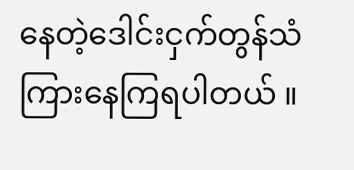နေတဲ့ဒေါင်းငှက်တွန်သံကြားနေကြရပါတယ် ။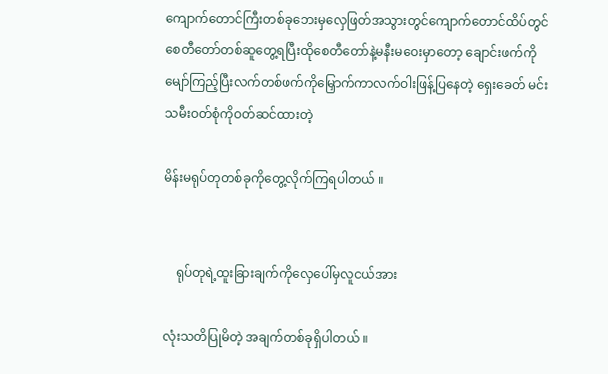ကျောက်တောင်ကြီးတစ်ခုဘေးမှလှေဖြတ်အသွားတွင်ကျောက်တောင်ထိပ်တွင်စေတီတော်တစ်ဆူတွေ့ရပြီးထိုစေတီတော်နဲ့မနီးမဝေးမှာတော့ ချောင်းဖက်ကိုမျော်ကြည့်ပြီးလက်တစ်ဖက်ကိုမြှောက်ကာလက်ဝါးဖြန့်ပြနေတဲ့ ရှေးခေတ် မင်းသမီးဝတ်စုံကိုဝတ်ဆင်ထားတဲ့

မိန်းမရုပ်တုတစ်ခုကိုတွေ့လိုက်ကြရပါတယ် ။


    ရုပ်တုရဲ့ထူးခြားချက်ကိုလှေပေါ်မှလူငယ်အား

လုံးသတိပြုမိတဲ့ အချက်တစ်ခုရှိပါတယ် ။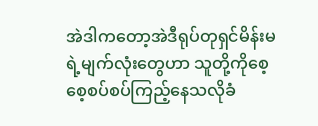အဲဒါကတော့အဲဒီရုပ်တုရှင်မိန်းမရဲ့မျက်လုံးတွေဟာ သူတို့ကိုစေ့စေ့စပ်စပ်ကြည့်နေသလိုခံ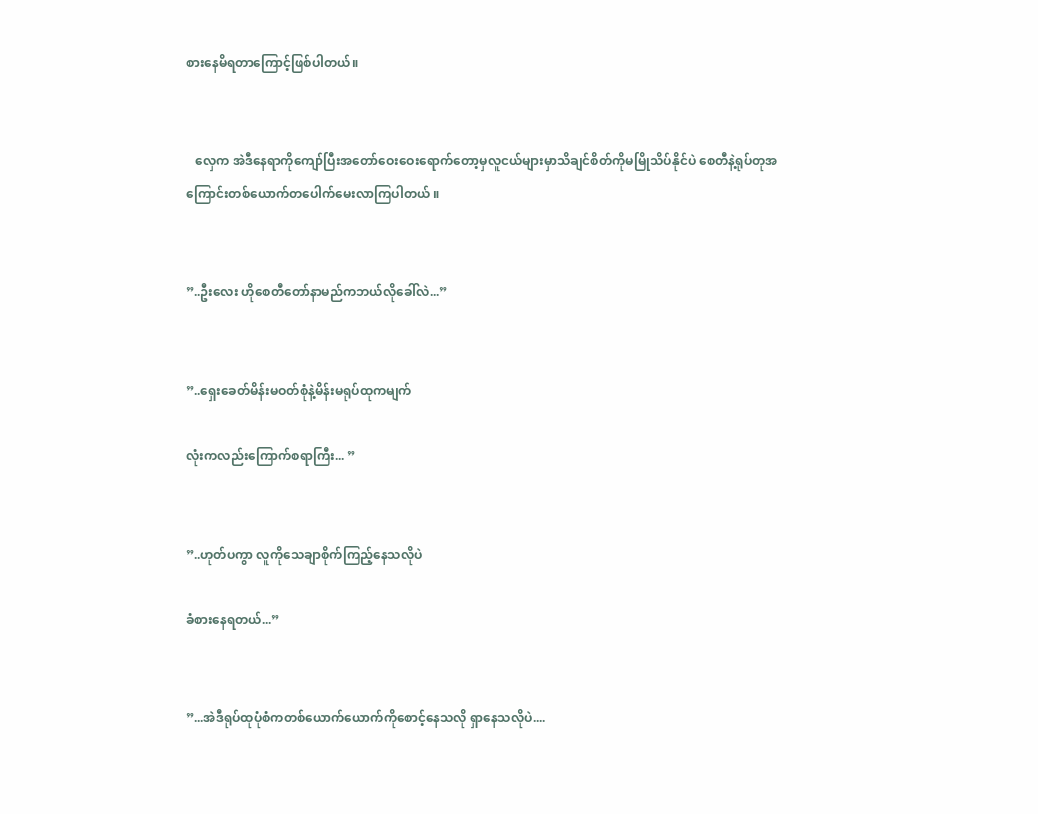စားနေမိရတာကြောင့်ဖြစ်ပါတယ်။


   လှေက အဲဒီနေရာကိုကျော်ပြီးအတော်ဝေးဝေးရောက်တော့မှလူငယ်များမှာသိချင်စိတ်ကိုမမြိုသိပ်နိုင်ပဲ စေတီနဲ့ရုပ်တုအကြောင်းတစ်ယောက်တပေါက်မေးလာကြပါတယ် ။


”..ဦးလေး ဟိုစေတီတော်နာမည်ကဘယ်လိုခေါ်လဲ...”


”..ရှေးခေတ်မိန်းမဝတ်စုံနဲ့မိန်းမရုပ်ထုကမျက်

လုံးကလည်းကြောက်စရာကြီး... ”


”..ဟုတ်ပကွာ လူကိုသေချာစိုက်ကြည့်နေသလိုပဲ

ခံစားနေရတယ်...”


”...အဲဒီရုပ်ထုပုံစံကတစ်ယောက်ယောက်ကိုစောင့်နေသလို ရှာနေသလိုပဲ....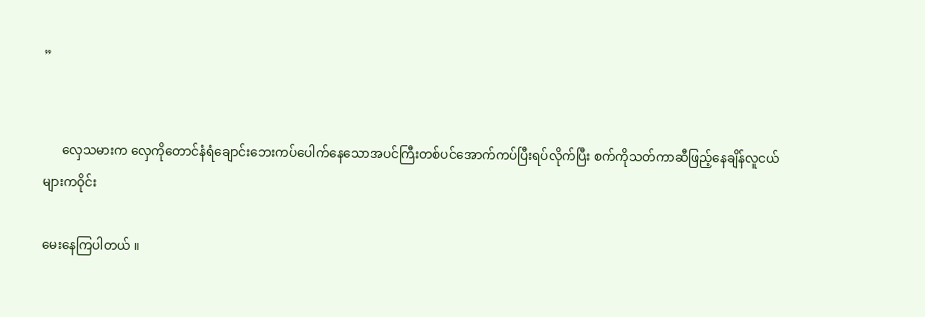”


      လှေသမားက လှေကိုတောင်နံရံချောင်းဘေးကပ်ပေါက်နေသောအပင်ကြီးတစ်ပင်အောက်ကပ်ပြီးရပ်လိုက်ပြီး စက်ကိုသတ်ကာဆီဖြည့်နေချိန်လူငယ်များကဝိုင်း

မေးနေကြပါတယ် ။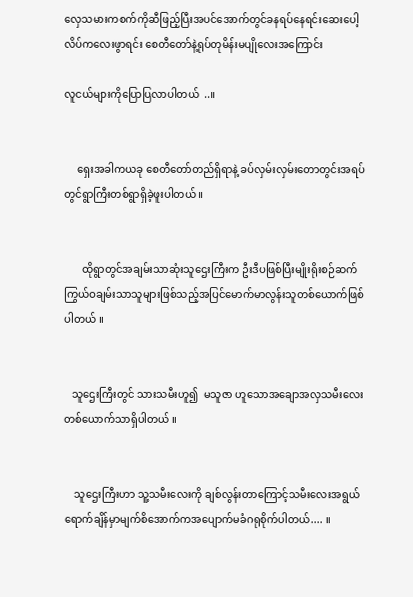လှေသမားကစက်ကိုဆီဖြည့်ပြီးအပင်အောက်တွင်ခနရပ်နေရင်းဆေးပေါ့လိပ်ကလေးဖွာရင်း စေတီတော်နဲ့ရုပ်တုမိန်းမပျိုလေးအကြောင်း

လူငယ်များကိုပြောပြလာပါတယ်  ..။


     ရှေးအခါကယခု စေတီတော်တည်ရှိရာနဲ့ ခပ်လှမ်းလှမ်းတောတွင်းအရပ်တွင်ရွာကြီးတစ်ရွာရှိခဲ့ဖူးပါတယ် ။


       ထိုရွာတွင်အချမ်းသာဆုံးသူဌေးကြီးက ဦးဒီပဖြစ်ပြီးမျိုးရိုးစဉ်ဆက်ကြွယ်ဝချမ်းသာသူများဖြစ်သည့်အပြင်မောက်မာလွန်းသူတစ်ယောက်ဖြစ်ပါတယ် ။


   သူဌေးကြီးတွင် သားသမီးဟူ၍  မသူဇာ ဟူသောအချောအလှသမီးလေးတစ်ယောက်သာရှိပါတယ် ။


    သူဌေးကြီးဟာ သူ့သမီးလေးကို ချစ်လွန်းတာကြောင့်သမီးလေးအရွယ်ရောက်ချိန်မှာမျက်စိအောက်ကအပျောက်မခံဂရုစိုက်ပါတယ်.... ။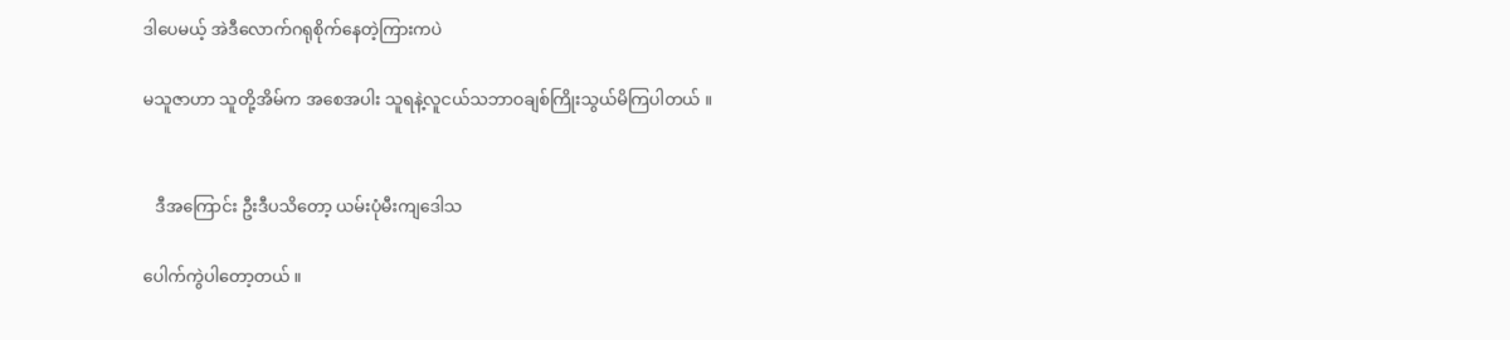ဒါပေမယ့် အဲဒီလောက်ဂရုစိုက်နေတဲ့ကြားကပဲ

မသူဇာဟာ သူတို့အိမ်က အစေအပါး သူရနဲ့လူငယ်သဘာဝချစ်ကြိုးသွယ်မိကြပါတယ် ။


   ဒီအကြောင်း ဦးဒီပသိတော့ ယမ်းပုံမီးကျဒေါသ

ပေါက်ကွဲပါတော့တယ် ။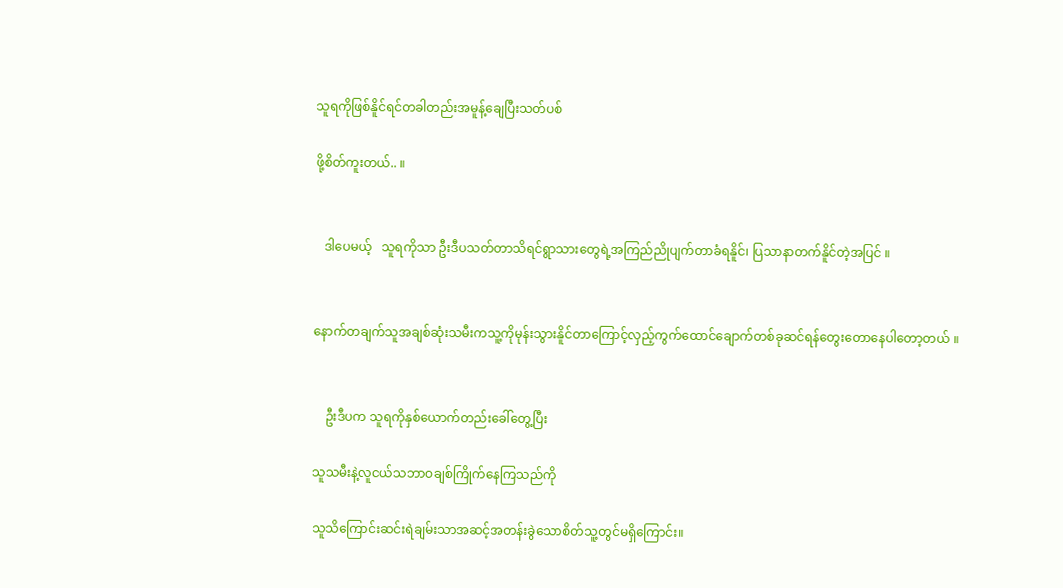သူရကိုဖြစ်နိူင်ရင်တခါတည်းအမူန့်ချေပြီးသတ်ပစ်

ဖို့စိတ်ကူးတယ်.. ။


   ဒါပေမယ့်   သူရကိုသာ ဦးဒီပသတ်တာသိရင်ရွာသားတွေရဲ့အကြည်ညိုပျက်တာခံရနိူင်၊ ပြသာနာတက်နိူင်တဲ့အပြင် ။


နောက်တချက်သူအချစ်ဆုံးသမီးကသူ့ကိုမုန်းသွားနိူင်တာကြောင့်လှည့်ကွက်ထောင်ချောက်တစ်ခုဆင်ရန်တွေးတောနေပါတော့တယ် ။


    ဦးဒီပက သူရကိုနှစ်ယောက်တည်းခေါ်တွေ့ပြီး

သူသမီးနဲ့လူငယ်သဘာဝချစ်ကြိုက်နေကြသည်ကို

သူသိကြောင်းဆင်းရဲချမ်းသာအဆင့်အတန်းခွဲသောစိတ်သူ့တွင်မရှိကြောင်း။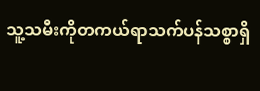သူ့သမီးကိုတကယ်ရာသက်ပန်သစ္စာရှိ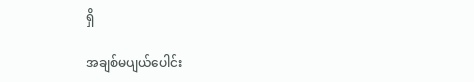ရှိ

အချစ်မပျယ်ပေါင်း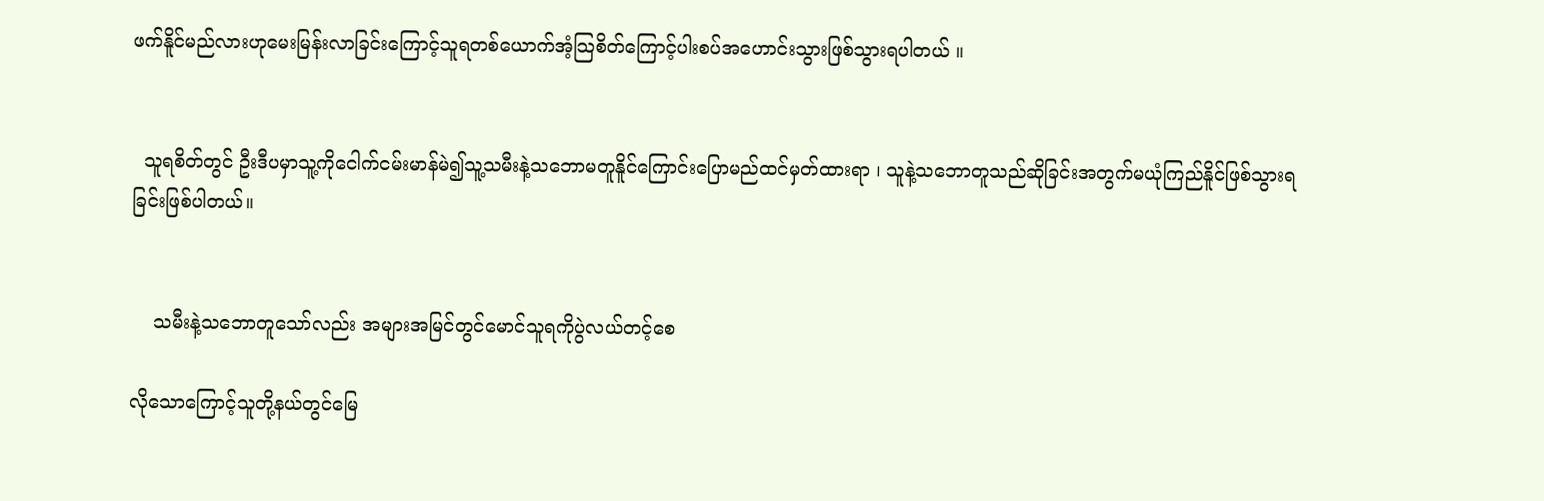ဖက်နိူင်မည်လားဟုမေးမြန်းလာခြင်းကြောင့်သူရတစ်ယောက်အံ့သြစိတ်ကြောင့်ပါးစပ်အဟောင်းသွားဖြစ်သွားရပါတယ် ။


  သူရစိတ်တွင် ဦးဒီပမှာသူ့ကိုငေါက်ငမ်းမာန်မဲ၍သူ့သမီးနဲ့သဘောမတူနိူင်ကြောင်းပြောမည်ထင်မှတ်ထားရာ ၊ သူနဲ့သဘောတူသည်ဆိုခြင်းအတွက်မယုံကြည်နိူင်ဖြစ်သွားရခြင်းဖြစ်ပါတယ်။


    သမီးနဲ့သဘောတူသော်လည်း အများအမြင်တွင်မောင်သူရကိုပွဲလယ်တင့်စေ

လိုသောကြောင့်သူတို့နယ်တွင်မြေ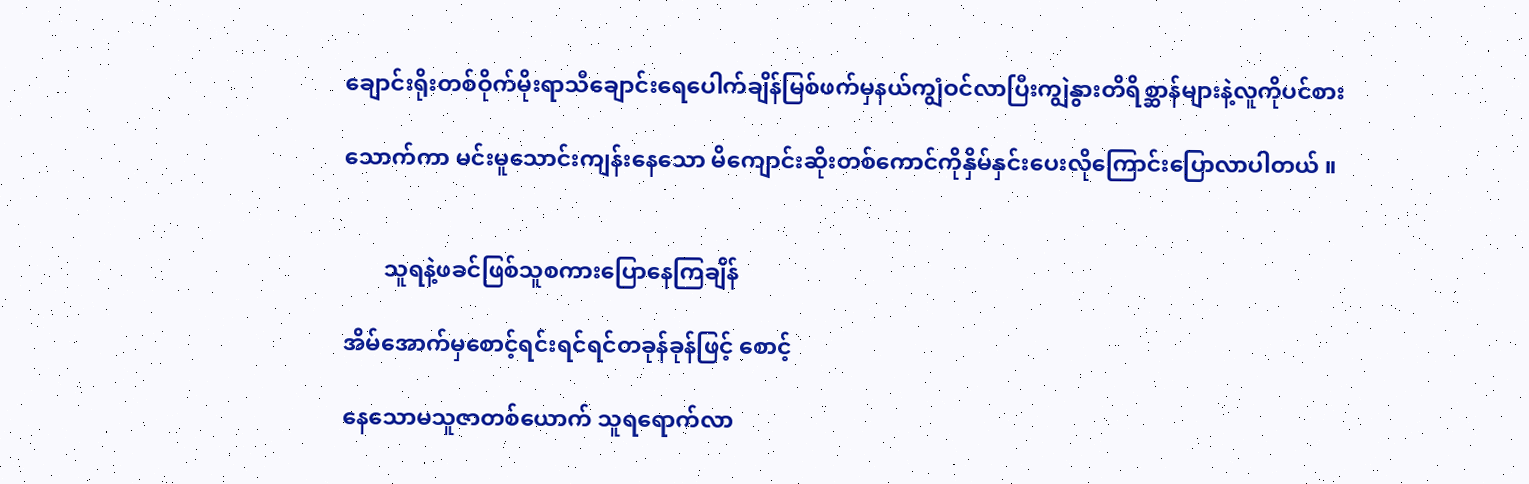ချောင်းရိုးတစ်ဝိုက်မိုးရာသီချောင်းရေပေါက်ချိန်မြစ်ဖက်မှနယ်ကျွံဝင်လာပြီးကျွဲနွားတိရိစ္ဆာန်များနဲ့လူကိုပင်စား

သောက်ကာ မင်းမူသောင်းကျန်းနေသော မိကျောင်းဆိုးတစ်ကောင်ကိုနှိမ်နှင်းပေးလိုကြောင်းပြောလာပါတယ် ။


       သူရနဲ့ဖခင်ဖြစ်သူစကားပြောနေကြချိန်

အိမ်အောက်မှစောင့်ရင်းရင်ရင်တခုန်ခုန်ဖြင့် စောင့်

နေသောမသူဇာတစ်ယောက် သူရရောက်လာ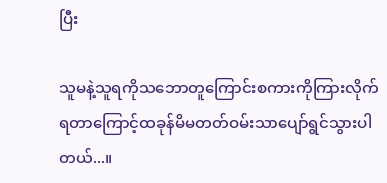ပြီး

သူမနဲ့သူရကိုသဘောတူကြောင်းစကားကိုကြားလိုက်ရတာကြောင့်ထခုန်မိမတတ်ဝမ်းသာပျော်ရွင်သွားပါတယ်...။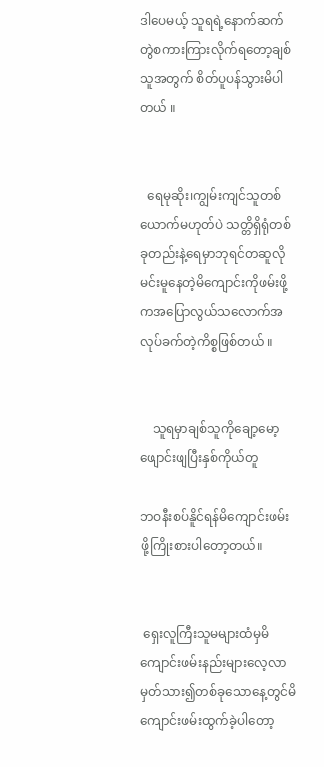ဒါပေမယ့် သူရရဲ့နောက်ဆက်တွဲစကားကြားလိုက်ရတော့ချစ်သူအတွက် စိတ်ပူပန်သွားမိပါတယ် ။


  ရေမုဆိုး၊ကျွမ်းကျင်သူတစ်ယောက်မဟုတ်ပဲ သတ္တိရှိရုံတစ်ခုတည်းနဲ့ရေမှာဘုရင်တဆူလိုမင်းမူနေတဲ့မိကျောင်းကိုဖမ်းဖို့ကအပြောလွယ်သလောက်အလုပ်ခက်တဲ့ကိစ္စဖြစ်တယ် ။


    သူရမှာချစ်သူကိုချော့မော့ဖျောင်းဖျပြီးနှစ်ကိုယ်တူ

ဘဝနီးစပ်နိူင်ရန်မိကျောင်းဖမ်းဖို့ကြိုးစားပါတော့တယ်။


 ရှေးလူကြီးသူမများထံမှမိကျောင်းဖမ်းနည်းများလေ့လာမှတ်သား၍တစ်ခုသောနေ့တွင်မိကျောင်းဖမ်းထွက်ခဲ့ပါတော့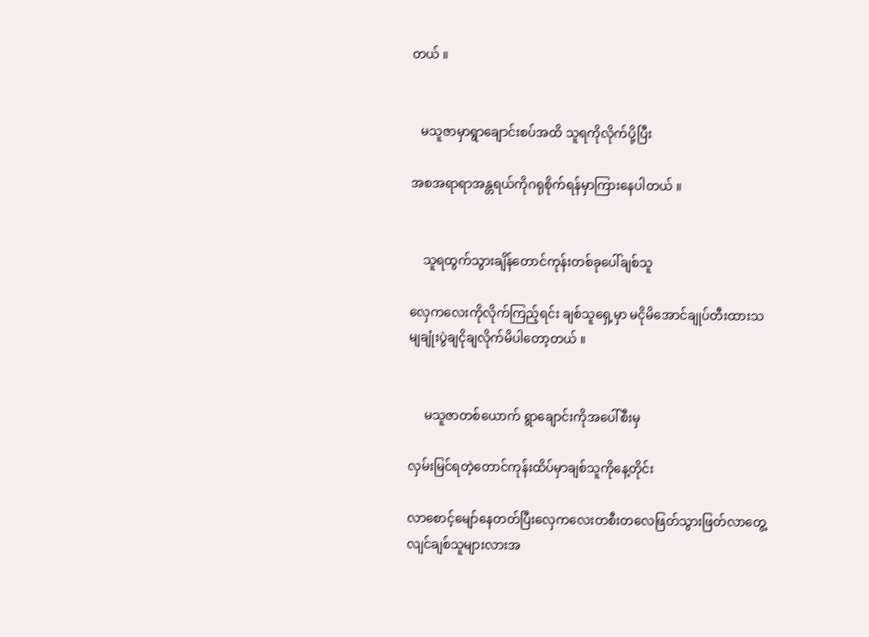တယ် ။


   မသူဇာမှာရွာချောင်းစပ်အထိ သူရကိုလိုက်ပို့ပြီး

အစအရာရာအန္တရယ်ကိုဂရုစိုက်ရန်မှာကြားနေပါတယ် ။


    သူရထွက်သွားချိန်တောင်ကုန်းတစ်ခုပေါ်ချစ်သူ

လှေကလေးကိုလိုက်ကြည့်ရင်း ချစ်သူရှေ့မှာ မငိုမိအောင်ချုပ်တီးထားသမျချုံးပွဲချငိုချလိုက်မိပါတော့တယ် ။


     မသူဇာတစ်ယောက် ရွာချောင်းကိုအပေါ်စီးမှ

လှမ်းမြင်ရတဲ့တောင်ကုန်းထိပ်မှာချစ်သူကိုနေ့တိုင်း

လာစောင့်မျော်နေတတ်ပြီးလှေကလေးတစီးတလေဖြတ်သွားဖြတ်လာတွေ့လျင်ချစ်သူများလားအ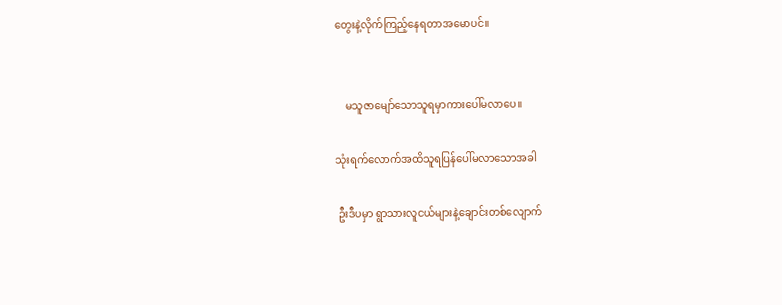တွေးနဲ့လိုက်ကြည့်နေရတာအမောပင်။


    မသူဇာမျော်သောသူရမှာကားပေါ်မလာပေ။

သုံးရက်လောက်အထိသူရပြန်ပေါ်မလာသောအခါ

 ဦးဒီပမှာ ရွာသားလူငယ်များနဲ့ချောင်းတစ်လျောက်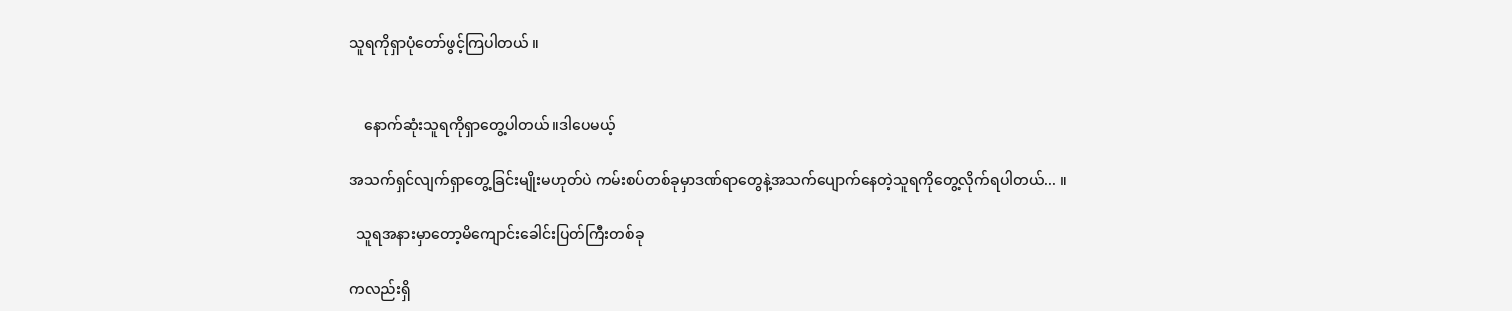သူရကိုရှာပုံတော်ဖွင့်ကြပါတယ် ။


    နောက်ဆုံးသူရကိုရှာတွေ့ပါတယ်။ဒါပေမယ့်

အသက်ရှင်လျက်ရှာတွေ့ခြင်းမျိုးမဟုတ်ပဲ ကမ်းစပ်တစ်ခုမှာဒဏ်ရာတွေနဲ့အသက်ပျောက်နေတဲ့သူရကိုတွေ့လိုက်ရပါတယ်... ။

  သူရအနားမှာတော့မိကျောင်းခေါင်းပြတ်ကြီးတစ်ခု

ကလည်းရှိ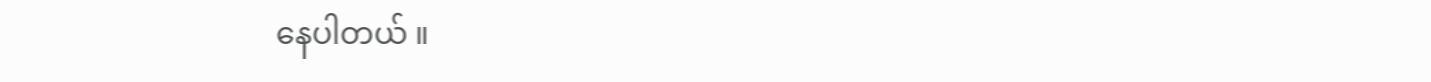နေပါတယ် ။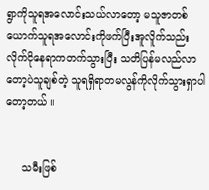ရွာကိုသူရအလောင်းသယ်လာတော့ မသူဇာတစ်ယောက်သူရအလောင်းကိုဖက်ပြီးအူလိူက်သည်းလိုက်ငိုနေရာကတက်သွားပြီး သတိပြန်မလည်လာတော့ပဲသူချစ်တဲ့ သူရရှိရာတမလွန်ကိုလိုက်သွားရှာပါတော့တယ် ။


     သမီးဖြစ်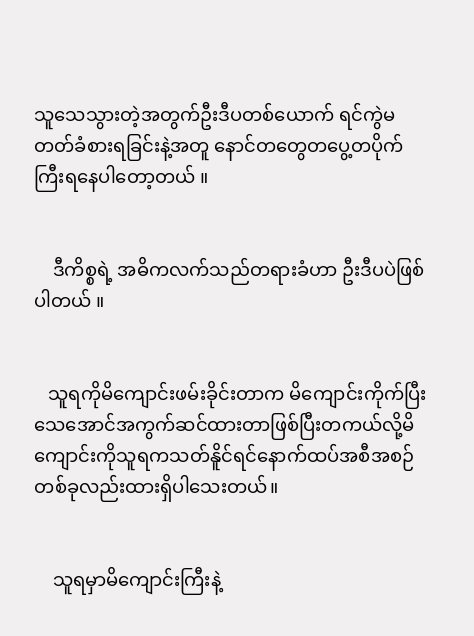သူသေသွားတဲ့အတွက်ဦးဒီပတစ်ယောက် ရင်ကွဲမတတ်ခံစားရခြင်းနဲ့အတူ နောင်တတွေတပွေ့တပိုက်ကြီးရနေပါတော့တယ် ။


    ဒီကိစ္စရဲ့ အဓိကလက်သည်တရားခံဟာ ဦးဒီပပဲဖြစ်ပါတယ် ။


   သူရကိုမိကျောင်းဖမ်းခိုင်းတာက မိကျောင်းကိုက်ပြီးသေအောင်အကွက်ဆင်ထားတာဖြစ်ပြီးတကယ်လို့မိကျောင်းကိုသူရကသတ်နိူင်ရင်နောက်ထပ်အစီအစဉ်တစ်ခုလည်းထားရှိပါသေးတယ်။


    သူရမှာမိကျောင်းကြီးနဲ့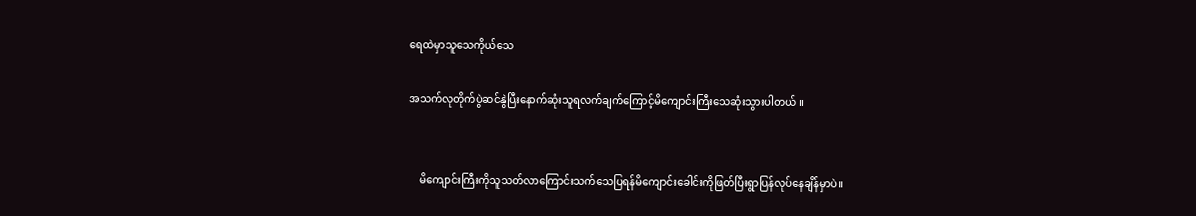ရေထဲမှာသူသေကိုယ်သေ

အသက်လုတိုက်ပွဲဆင်နွဲပြီးနောက်ဆုံးသူရလက်ချက်ကြောင့်မိကျောင်းကြီးသေဆုံးသွားပါတယ် ။


    မိကျောင်းကြီးကိုသူသတ်လာကြောင်းသက်သေပြရန်မိကျောင်းခေါင်းကိုဖြတ်ပြီးရွာပြန်လုပ်နေချိန်မှာပဲ။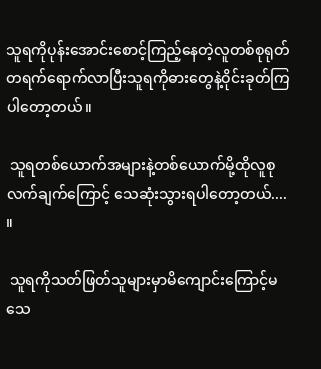သူရကိုပုန်းအောင်းစောင့်ကြည့်နေတဲ့လူတစ်စုရုတ်တရက်ရောက်လာပြီးသူရကိုဓားတွေနဲ့ဝိုင်းခုတ်ကြပါတော့တယ်။

 သူရတစ်ယောက်အများနဲ့တစ်ယောက်မို့ထိုလူစုလက်ချက်ကြောင့် သေဆုံးသွားရပါတော့တယ်.... ။

 သူရကိုသတ်ဖြတ်သူများမှာမိကျောင်းကြောင့်မသေ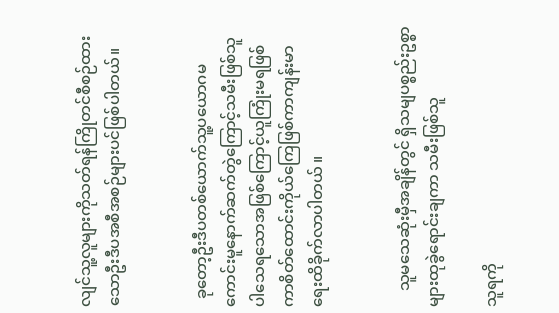လျင်သူ့လူများကိုသတ်ရန်ကြိုတင်စီစဉ်ထားသောဦးဒီပအစီအစဉ်များပင်ဖြစ်ပါတယ်။


  ခုတော့ဦးဒီပတစ်ယောက်သူ့ပယောဂမကောင်းမူနောက်ဆက်တွဲကြောင့်သမီးဖြစ်သူပါသေရသောအဖြစ်ကြောင့်ယူကြုံးမရဖြစ်ကာစိတ်ထောင်းကိုယ်ကြေဖြစ်ကာကျန်းမာရေးထိခိုက်လာပါတယ် ။


    သူမသေဆုံးမှီအချိန်တွင် ရှိသမျပစ္စည်းဥစ္စာများထုခွဲရောင်းချကာ သမီးဖြစ်သူ

သူရကို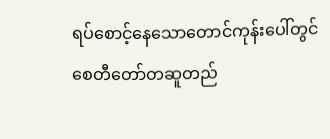ရပ်စောင့်နေသောတောင်ကုန်းပေါ်တွင်စေတီတော်တဆူတည်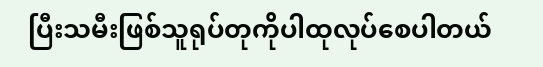ပြီးသမီးဖြစ်သူရုပ်တုကိုပါထုလုပ်စေပါတယ်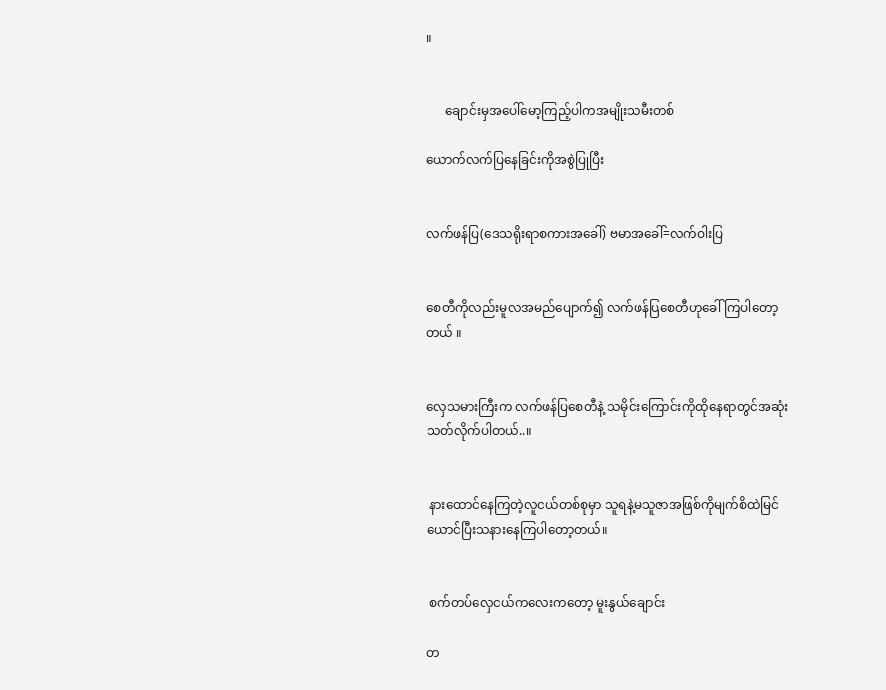။


      ချောင်းမှအပေါ်မော့ကြည့်ပါကအမျိုးသမီးတစ်

ယောက်လက်ပြနေခြင်းကိုအစွဲပြုပြီး


လက်ဖန်ပြ(ဒေသရိုးရာစကားအခေါ်) ဗမာအခေါ်=လက်ဝါးပြ


စေတီကိုလည်းမူလအမည်ပျောက်၍ လက်ဖန်ပြစေတီဟုခေါ်ကြပါတော့တယ် ။


လှေသမားကြီးက လက်ဖန်ပြစေတီနဲ့ သမိုင်းကြောင်းကိုထိုနေရာတွင်အဆုံးသတ်လိုက်ပါတယ်..။


 နားထောင်နေကြတဲ့လူငယ်တစ်စုမှာ သူရနဲ့မသူဇာအဖြစ်ကိုမျက်စိထဲမြင်ယောင်ပြီးသနားနေကြပါတော့တယ်။


 စက်တပ်လှေငယ်ကလေးကတော့ မူးနွယ်ချောင်း

တ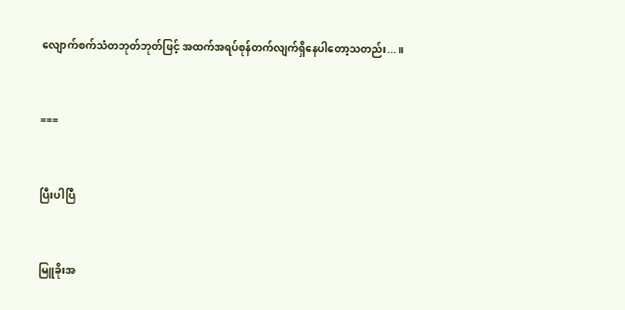လျောက်စက်သံတဘုတ်ဘုတ်ဖြင့် အထက်အရပ်စုန်တက်လျက်ရှိနေပါတော့သတည်း...။


===


ပြီးပါပြီ


မြူခိုးအ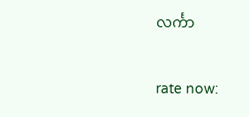လင်္ကာ


rate now: